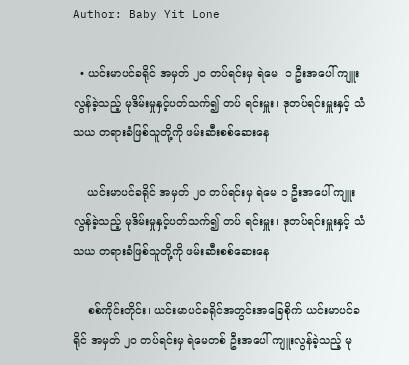Author: Baby Yit Lone

  • ယင်းမာပင်ခရိုင် အမှတ် ၂၀ တပ်ရင်းမှ ရဲမေ  ၁ ဦးအပေါ် ကျူးလွန်ခဲ့သည့် မုဒိမ်းမှုနှင့်ပတ်သက်၍ တပ် ရင်းမှူး၊ ဒုတပ်ရင်းမှူးနှင့် သံသယ တရားခံဖြစ်သူတို့ကို ဖမ်းဆီးစစ်ဆေးနေ

    ယင်းမာပင်ခရိုင် အမှတ် ၂၀ တပ်ရင်းမှ ရဲမေ ၁ ဦးအပေါ် ကျူးလွန်ခဲ့သည့် မုဒိမ်းမှုနှင့်ပတ်သက်၍ တပ် ရင်းမှူး၊ ဒုတပ်ရင်းမှူးနှင့် သံသယ တရားခံဖြစ်သူတို့ကို ဖမ်းဆီးစစ်ဆေးနေ

    စစ်ကိုင်းတိုင်း၊ ယင်းမာပင်ခရိုင်အတွင်းအခြေစိုက် ယင်းမာပင်ခရိုင် အမှတ် ၂၀ တပ်ရင်းမှ ရဲမေတစ် ဦးအပေါ် ကျူးလွန်ခဲ့သည့် မု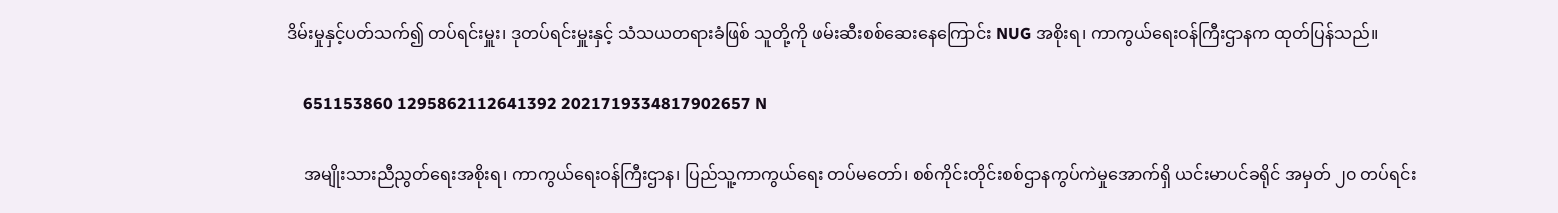ဒိမ်းမှုနှင့်ပတ်သက်၍ တပ်ရင်းမှူး၊ ဒုတပ်ရင်းမှူးနှင့် သံသယတရားခံဖြစ် သူတို့ကို ဖမ်းဆီးစစ်ဆေးနေကြောင်း NUG အစိုးရ၊ ကာကွယ်ရေးဝန်ကြီးဌာနက ထုတ်ပြန်သည်။

    651153860 1295862112641392 2021719334817902657 N

    အမျိုးသားညီညွတ်ရေးအစိုးရ၊ ကာကွယ်ရေးဝန်ကြီးဌာန၊ ပြည်သူ့ကာကွယ်ရေး တပ်မတော်၊ စစ်ကိုင်းတိုင်းစစ်ဌာနကွပ်ကဲမှုအောက်ရှိ ယင်းမာပင်ခရိုင် အမှတ် ၂၀ တပ်ရင်း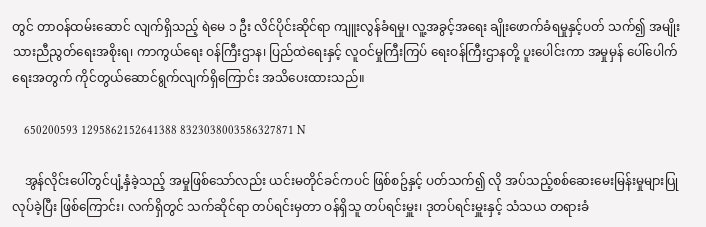တွင် တာဝန်ထမ်းဆောင် လျက်ရှိသည့် ရဲမေ ၁ ဦး လိင်ပိုင်းဆိုင်ရာ ကျူးလွန်ခံရမှု၊ လူ့အခွင့်အရေး ချိုးဖောက်ခံရမှုနှင့်ပတ် သက်၍ အမျိုးသားညီညွတ်ရေးအစိုးရ၊ ကာကွယ်ရေး ဝန်ကြီးဌာန၊ ပြည်ထဲရေးနှင့် လူဝင်မှုကြီးကြပ် ရေးဝန်ကြီးဌာနတို့ ပူးပေါင်းကာ အမှုမှန် ပေါ်ပေါက်ရေးအတွက် ကိုင်တွယ်ဆောင်ရွက်လျက်ရှိကြောင်း အသိပေးထားသည်။

    650200593 1295862152641388 8323038003586327871 N

    အွန်လိုင်းပေါ်တွင်ပျံ့နှံခဲ့သည့် အမှုဖြစ်သော်လည်း ယင်းမတိုင်ခင်ကပင် ဖြစ်စဥ်နှင့် ပတ်သက်၍ လို အပ်သည့်စစ်ဆေးမေးမြန်းမှုများပြုလုပ်ခဲ့ပြီး ဖြစ်ကြောင်း၊ လက်ရှိတွင် သက်ဆိုင်ရာ တပ်ရင်းမှတာ ဝန်ရှိသူ တပ်ရင်းမှူး၊ ဒုတပ်ရင်းမှူးနှင့် သံသယ တရားခံ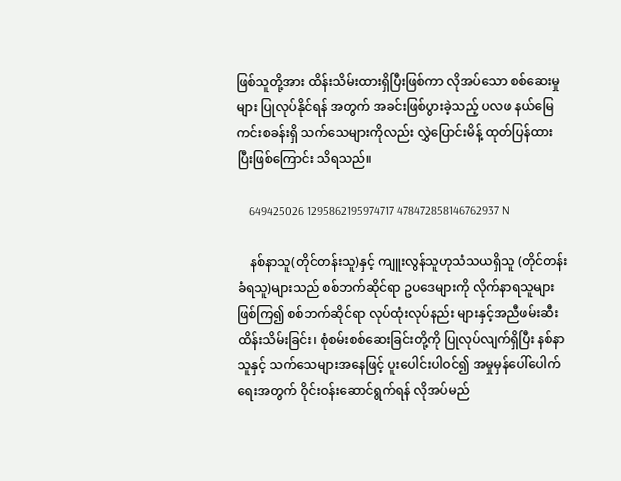ဖြစ်သူတို့အား ထိန်းသိမ်းထားရှိပြီးဖြစ်ကာ လိုအပ်သော စစ်ဆေးမှုများ ပြုလုပ်နိုင်ရန် အတွက် အခင်းဖြစ်ပွားခဲ့သည့် ပလဖ နယ်မြေကင်းစခန်းရှိ သက်သေများကိုလည်း လွှဲပြောင်းမိန့် ထုတ်ပြန်ထားပြီးဖြစ်ကြောင်း သိရသည်။

    649425026 1295862195974717 478472858146762937 N

    နစ်နာသူ(တိုင်တန်းသူ)နှင့် ကျူးလွန်သူဟုသံသယရှိသူ (တိုင်တန်းခံရသူ)များသည် စစ်ဘက်ဆိုင်ရာ ဥပဒေများကို လိုက်နာရသူများဖြစ်ကြ၍ စစ်ဘက်ဆိုင်ရာ လုပ်ထုံးလုပ်နည်း များနှင့်အညီဖမ်းဆီး ထိန်းသိမ်းခြင်း၊ စုံစမ်းစစ်ဆေးခြင်းတို့ကို ပြုလုပ်လျက်ရှိပြီး နစ်နာသူနှင့် သက်သေများအနေဖြင့် ပူးပေါင်းပါဝင်၍ အမှုမှန်ပေါ်ပေါက်ရေးအတွက် ဝိုင်းဝန်းဆောင်ရွက်ရန် လိုအပ်မည်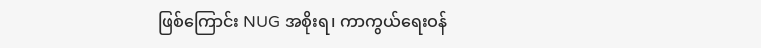ဖြစ်ကြောင်း NUG အစိုးရ၊ ကာကွယ်ရေးဝန်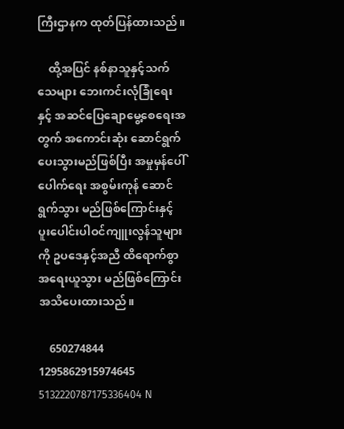ကြီးဌာနက ထုတ်ပြန်ထားသည်။

    ထို့အပြင် နစ်နာသူနှင့်သက်သေများ ဘေးကင်းလုံခြုံရေး နှင့် အဆင်ပြေချောမွေ့စေရေးအတွက် အကောင်းဆုံး ဆောင်ရွက်ပေးသွားမည်ဖြစ်ပြီး အမှုမှန်ပေါ်ပေါက်ရေး အစွမ်းကုန် ဆောင်ရွက်သွား မည်ဖြစ်ကြောင်းနှင့် ပူးပေါင်းပါဝင်ကျူးလွန်သူများကို ဥပဒေနှင့်အညီ ထိရောက်စွာ အရေးယူသွား မည်ဖြစ်ကြောင်း အသိပေးထားသည်။

    650274844 1295862915974645 5132220787175336404 N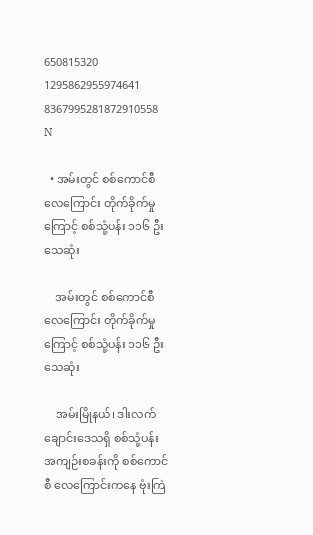650815320 1295862955974641 8367995281872910558 N

  • အမ်းတွင် စစ်ကောင်စီ လေကြောင်း တိုက်ခိုက်မှုကြောင့် စစ်သုံ့ပန်း ၁၁၆ ဦး သေဆုံး

    အမ်းတွင် စစ်ကောင်စီ လေကြောင်း တိုက်ခိုက်မှုကြောင့် စစ်သုံ့ပန်း ၁၁၆ ဦး သေဆုံး

    အမ်းမြိုနယ်၊ ဒါးလက်ချောင်းဒေသရှိ စစ်သုံ့ပန်းအကျဉ်းစခန်းကို စစ်ကောင်စီ လေကြောင်းကနေ ဗုံးကြဲ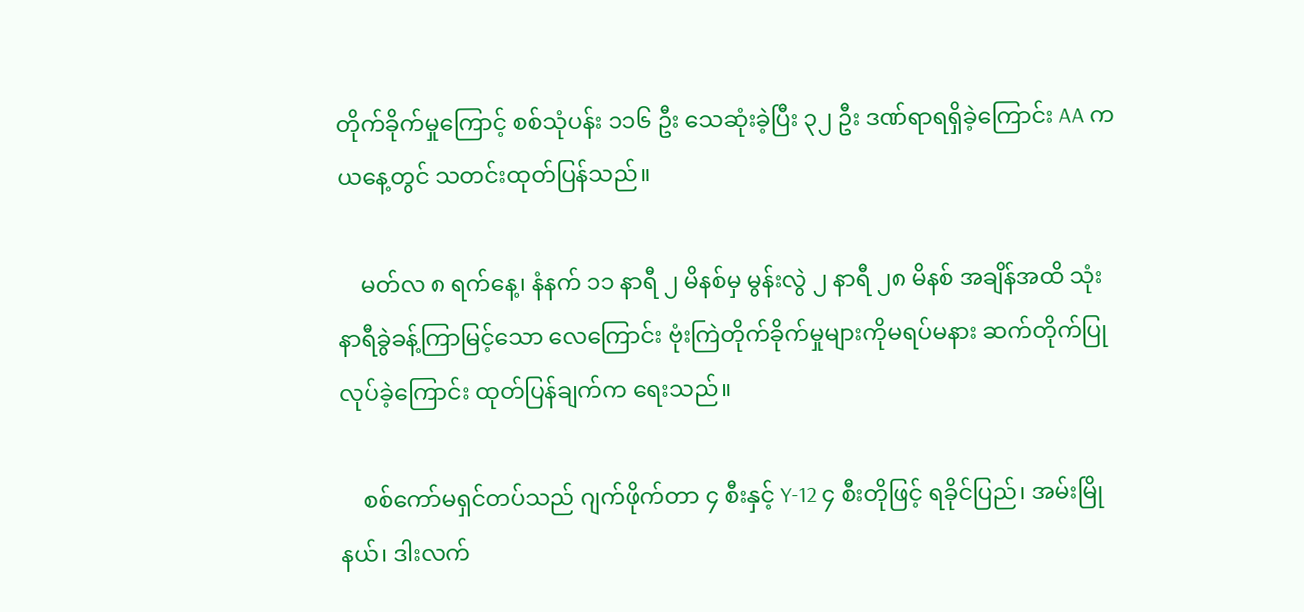တိုက်ခိုက်မှုကြောင့် စစ်သုံပန်း ၁၁၆ ဦး သေဆုံးခဲ့ပြီး ၃၂ ဦး ဒဏ်ရာရရှိခဲ့ကြောင်း AA က ယနေ့တွင် သတင်းထုတ်ပြန်သည်။

    မတ်လ ၈ ရက်နေ့၊ နံနက် ၁၁ နာရီ ၂ မိနစ်မှ မွန်းလွဲ ၂ နာရီ ၂၈ မိနစ် အချိန်အထိ သုံးနာရီခွဲခန့်ကြာမြင့်သော လေကြောင်း ဗုံးကြဲတိုက်ခိုက်မှုများကိုမရပ်မနား ဆက်တိုက်ပြုလုပ်ခဲ့ကြောင်း ထုတ်ပြန်ချက်က ရေးသည်။

    စစ်ကော်မရှင်တပ်သည် ဂျက်ဖိုက်တာ ၄ စီးနှင့် Y-12 ၄ စီးတိုဖြင့် ရခိုင်ပြည်၊ အမ်းမြိုနယ်၊ ဒါးလက်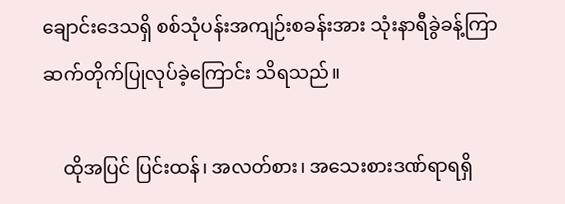ချောင်းဒေသရှိ စစ်သုံပန်းအကျဉ်းစခန်းအား သုံးနာရီခွဲခန့်ကြာ ဆက်တိုက်ပြုလုပ်ခဲ့ကြောင်း သိရသည်။

    ထိုအပြင် ပြင်းထန်၊ အလတ်စား၊ အသေးစားဒဏ်ရာရရှိ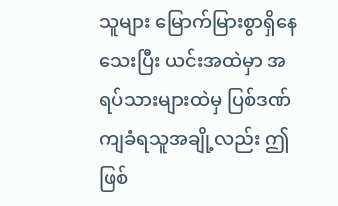သူများ မြောက်မြားစွာရှိနေသေးပြီး ယင်းအထဲမှာ အရပ်သားများထဲမှ ပြစ်ဒဏ်ကျခံရသူအချို့လည်း ဤဖြစ်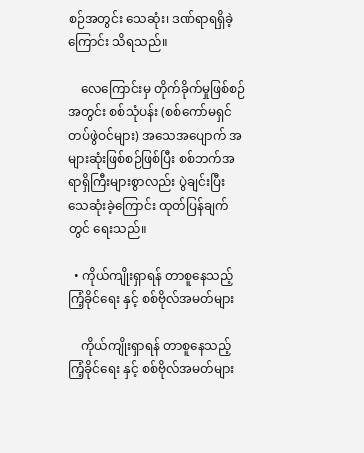စဉ်အတွင်း သေဆုံး၊ ဒဏ်ရာရရှိခဲ့ကြောင်း သိရသည်။

    လေကြောင်းမှ တိုက်ခိုက်မှုဖြစ်စဉ်အတွင်း စစ်သုံပန်း (စစ်ကော်မရှင်တပ်ဖွဲဝင်များ) အသေအပျောက် အများဆုံးဖြစ်စဉ်ဖြစ်ပြီး စစ်ဘက်အရာရှိကြီးများစွာလည်း ပွဲချင်းပြီး သေဆုံးခဲ့ကြောင်း ထုတ်ပြန်ချက်တွင် ရေးသည်။

  • ကိုယ်ကျိုးရှာရန် တာစူနေသည့် ကြံ့ခိုင်ရေး နှင့် စစ်ဗိုလ်အမတ်များ

    ကိုယ်ကျိုးရှာရန် တာစူနေသည့် ကြံ့ခိုင်ရေး နှင့် စစ်ဗိုလ်အမတ်များ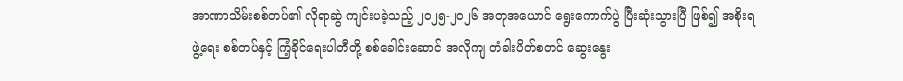အာဏာသိမ်းစစ်တပ်၏ လိုရာဆွဲ ကျင်းပခဲ့သည့် ၂၀၂၅-၂၀၂၆ အတုအယောင် ရွေးကောက်ပွဲ ပြီးဆုံးသွားပြီ ဖြစ်၍ အစိုးရဖွဲ့ရေး စစ်တပ်နှင့် ကြံ့ခိုင်ရေးပါတီတို့ စစ်ခေါင်းဆောင် အလိုကျ တံခါးပိတ်စတင် ဆွေးနွေး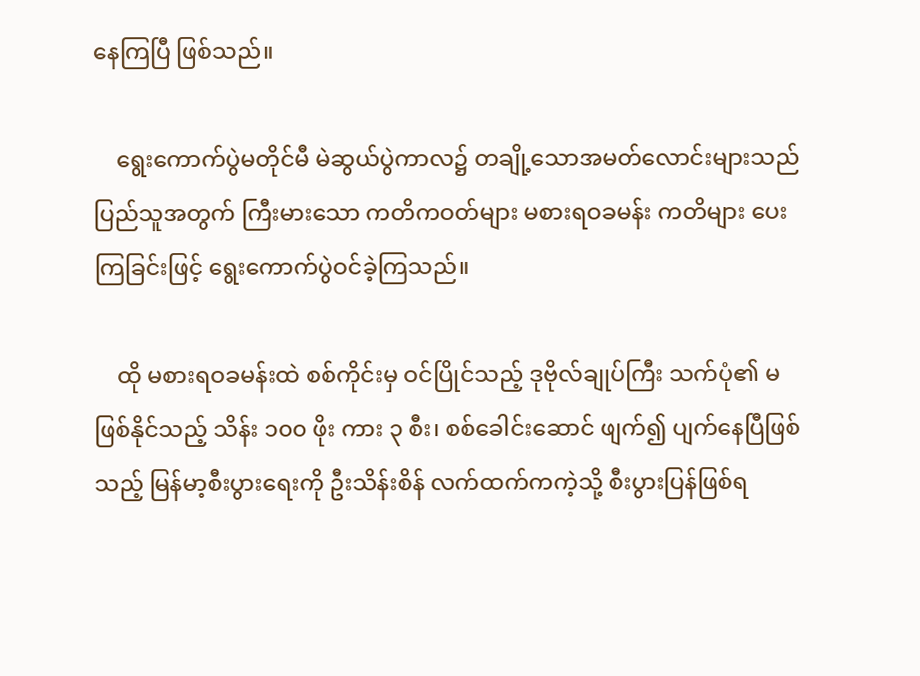နေကြပြီ ဖြစ်သည်။

    ရွေးကောက်ပွဲမတိုင်မီ မဲဆွယ်ပွဲကာလ၌ တချို့သောအမတ်လောင်းများသည် ပြည်သူအတွက် ကြီးမားသော ကတိကဝတ်များ မစားရဝခမန်း ကတိများ ပေးကြခြင်းဖြင့် ရွေးကောက်ပွဲဝင်ခဲ့ကြသည်။

    ထို မစားရဝခမန်းထဲ စစ်ကိုင်းမှ ဝင်ပြိုင်သည့် ဒုဗိုလ်ချုပ်ကြီး သက်ပုံ၏ မဖြစ်နိုင်သည့် သိန်း ၁၀၀ ဖိုး ကား ၃ စီး၊ စစ်ခေါင်းဆောင် ဖျက်၍ ပျက်နေပြီဖြစ်သည့် မြန်မာ့စီးပွားရေးကို ဦးသိန်းစိန် လက်ထက်ကကဲ့သို့ စီးပွားပြန်ဖြစ်ရ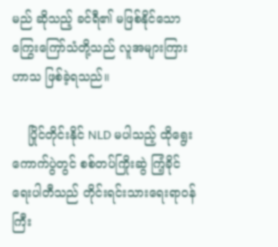မည် ဆိုသည့် ခင်ရီ၏ မဖြစ်နိုင်သော ကြွေးကြော်သံတို့သည် လူအများကြား ဟာသ ဖြစ်ခဲ့ရသည်။

    ပြိုင်တိုင်းနိုင် NLD မပါသည့် ထိုရွေးကောက်ပွဲတွင် စစ်တပ်ကြိုးဆွဲ ကြံ့ခိုင်ရေးပါတီသည် တိုင်းရင်းသားရေးရာဝန်ကြီး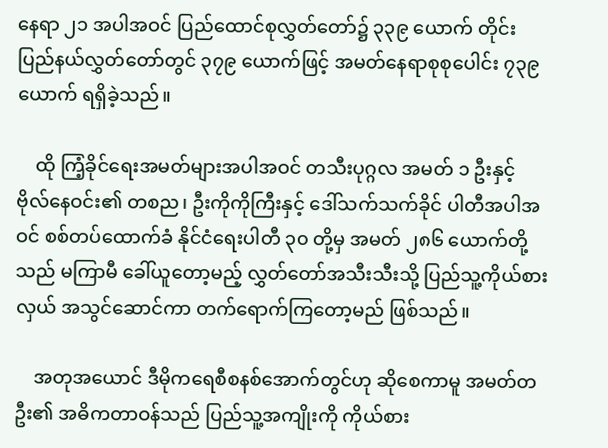နေရာ ၂၁ အပါအဝင် ပြည်ထောင်စုလွှတ်တော်၌ ၃၃၉ ယောက် တိုင်းပြည်နယ်လွှတ်တော်တွင် ၃၇၉ ယောက်ဖြင့် အမတ်နေရာစုစုပေါင်း ၇၃၉ ယောက် ရရှိခဲ့သည်။

    ထို ကြံ့ခိုင်ရေးအမတ်များအပါအဝင် တသီးပုဂ္ဂလ အမတ် ၁ ဦးနှင့် ဗိုလ်နေဝင်း၏ တစည၊ ဦးကိုကိုကြီးနှင့် ဒေါ်သက်သက်ခိုင် ပါတီအပါအဝင် စစ်တပ်ထောက်ခံ နိုင်ငံရေးပါတီ ၃၀ တို့မှ အမတ် ၂၈၆ ယောက်တို့သည် မကြာမီ ခေါ်ယူတော့မည့် လွှတ်တော်အသီးသီးသို့ ပြည်သူ့ကိုယ်စားလှယ် အသွင်ဆောင်ကာ တက်ရောက်ကြတော့မည် ဖြစ်သည်။

    အတုအယောင် ဒီမိုကရေစီစနစ်အောက်တွင်ဟု ဆိုစေကာမူ အမတ်တဦး၏ အဓိကတာဝန်သည် ပြည်သူ့အကျိုးကို ကိုယ်စား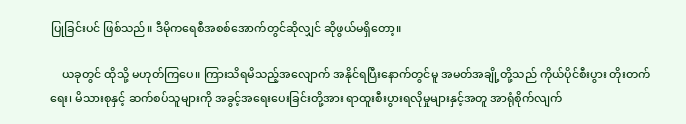ပြုခြင်းပင် ဖြစ်သည်။ ဒီမိုကရေစီအစစ်အောက်တွင်ဆိုလျှင် ဆိုဖွယ်မရှိတော့။

    ယခုတွင် ထိုသို့ မဟုတ်ကြပေ။ ကြားသိရမိသည့်အလျောက် အနိုင်ရပြီးနောက်တွင်မူ အမတ်အချို့တို့သည် ကိုယ်ပိုင်စီးပွား တိုးတက်ရေး၊ မိသားစုနှင့် ဆက်စပ်သူများကို အခွင့်အရေးပေးခြင်းတို့အား ရာထူးစီးပွားရလိုမှုများနှင့်အတူ အာရုံစိုက်လျက်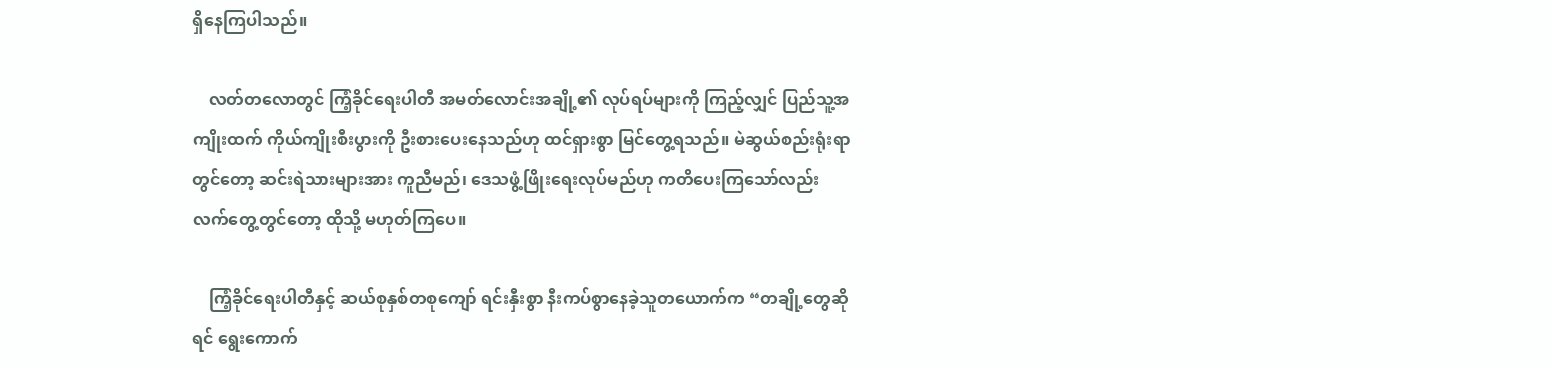ရှိနေကြပါသည်။

    လတ်တလောတွင် ကြံ့ခိုင်ရေးပါတီ အမတ်လောင်းအချို့၏ လုပ်ရပ်များကို ကြည့်လျှင် ပြည်သူ့အကျိုးထက် ကိုယ်ကျိုးစီးပွားကို ဦးစားပေးနေသည်ဟု ထင်ရှားစွာ မြင်တွေ့ရသည်။ မဲဆွယ်စည်းရုံးရာတွင်တော့ ဆင်းရဲသားများအား ကူညီမည်၊ ဒေသဖွံ့ဖြိုးရေးလုပ်မည်ဟု ကတိပေးကြသော်လည်း လက်တွေ့တွင်တော့ ထိုသို့ မဟုတ်ကြပေ။

    ကြံ့ခိုင်ရေးပါတီနှင့် ဆယ်စုနှစ်တစုကျော် ရင်းနှီးစွာ နီးကပ်စွာနေခဲ့သူတယောက်က “တချို့တွေဆိုရင် ရွေးကောက်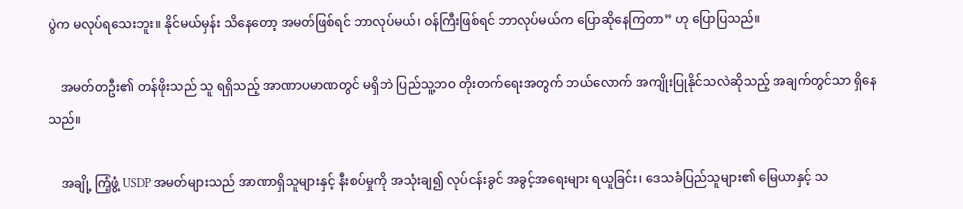ပွဲက မလုပ်ရသေးဘူး။ နိုင်မယ်မှန်း သိနေတော့ အမတ်ဖြစ်ရင် ဘာလုပ်မယ်၊ ဝန်ကြီးဖြစ်ရင် ဘာလုပ်မယ်က ပြောဆိုနေကြတာ” ဟု ပြောပြသည်။

    အမတ်တဦး၏ တန်ဖိုးသည် သူ ရရှိသည့် အာဏာပမာဏတွင် မရှိဘဲ ပြည်သူ့ဘဝ တိုးတက်ရေးအတွက် ဘယ်လောက် အကျိုးပြုနိုင်သလဲဆိုသည့် အချက်တွင်သာ ရှိနေသည်။

    အချို့ ကြံ့ဖွံ့ USDP အမတ်များသည် အာဏာရှိသူများနှင့် နီးစပ်မှုကို အသုံးချ၍ လုပ်ငန်းခွင် အခွင့်အရေးများ ရယူခြင်း၊ ဒေသခံပြည်သူများ၏ မြေယာနှင့် သ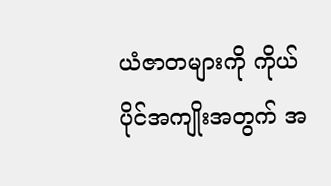ယံဇာတများကို ကိုယ်ပိုင်အကျိုးအတွက် အ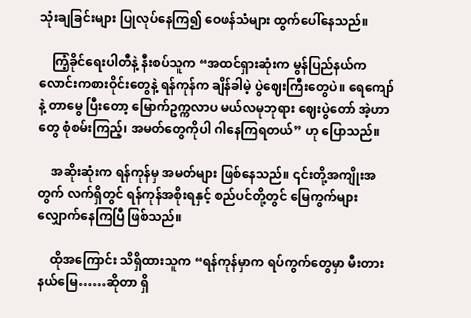သုံးချခြင်းများ ပြုလုပ်နေကြ၍ ဝေဖန်သံများ ထွက်ပေါ်နေသည်။

    ကြံ့ခိုင်ရေးပါတီနဲ့ နီးစပ်သူက “အထင်ရှားဆုံးက မွန်ပြည်နယ်က လောင်းကစားဝိုင်းတွေနဲ့ ရန်ကုန်က ချိန်ခါမဲ့ ပွဲဈေးကြီးတွေပဲ။ ရေကျော်နဲ့ တာမွေ ပြီးတော့ မြောက်ဥက္ကလာပ မယ်လမုဘုရား ဈေးပွဲတော် အဲ့ဟာတွေ စုံစမ်းကြည့်၊ အမတ်တွေကိုပါ ဂါနေကြရတယ်” ဟု ပြောသည်။

    အဆိုးဆုံးက ရန်ကုန်မှ အမတ်များ ဖြစ်နေသည်။ ၎င်းတို့အကျိုးအတွက် လက်ရှိတွင် ရန်ကုန်အစိုးရနှင့် စည်ပင်တို့တွင် မြေကွက်များ လျှောက်နေကြပြီ ဖြစ်သည်။

    ထိုအကြောင်း သိရှိထားသူက “ရန်ကုန်မှာက ရပ်ကွက်တွေမှာ မီးတားနယ်မြေ……ဆိုတာ ရှိ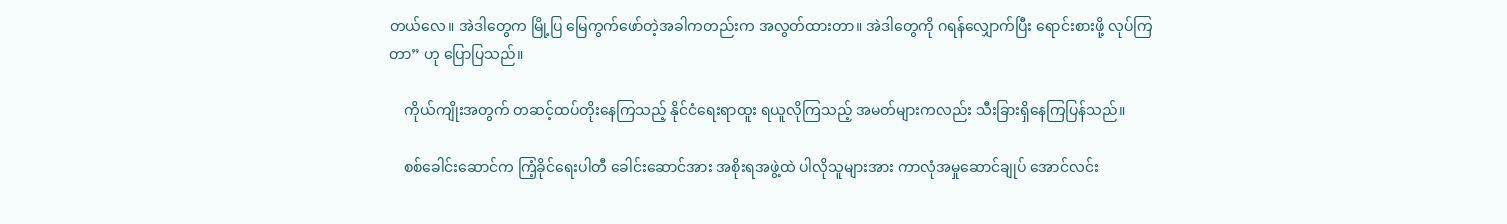တယ်လေ။ အဲဒါတွေက မြို့ပြ မြေကွက်ဖော်တဲ့အခါကတည်းက အလွတ်ထားတာ။ အဲဒါတွေကို ဂရန်လျှောက်ပြီး ရောင်းစားဖို့ လုပ်ကြတာ” ဟု ပြောပြသည်။

    ကိုယ်ကျိုးအတွက် တဆင့်ထပ်တိုးနေကြသည့် နိုင်ငံရေးရာထူး ရယူလိုကြသည့် အမတ်များကလည်း သီးခြားရှိနေကြပြန်သည်။

    စစ်ခေါင်းဆောင်က ကြံ့ခိုင်ရေးပါတီ ခေါင်းဆောင်အား အစိုးရအဖွဲ့ထဲ ပါလိုသူများအား ကာလုံအမှုဆောင်ချုပ် အောင်လင်း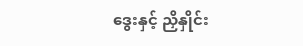ဒွေးနှင့် ညှိနှိုင်း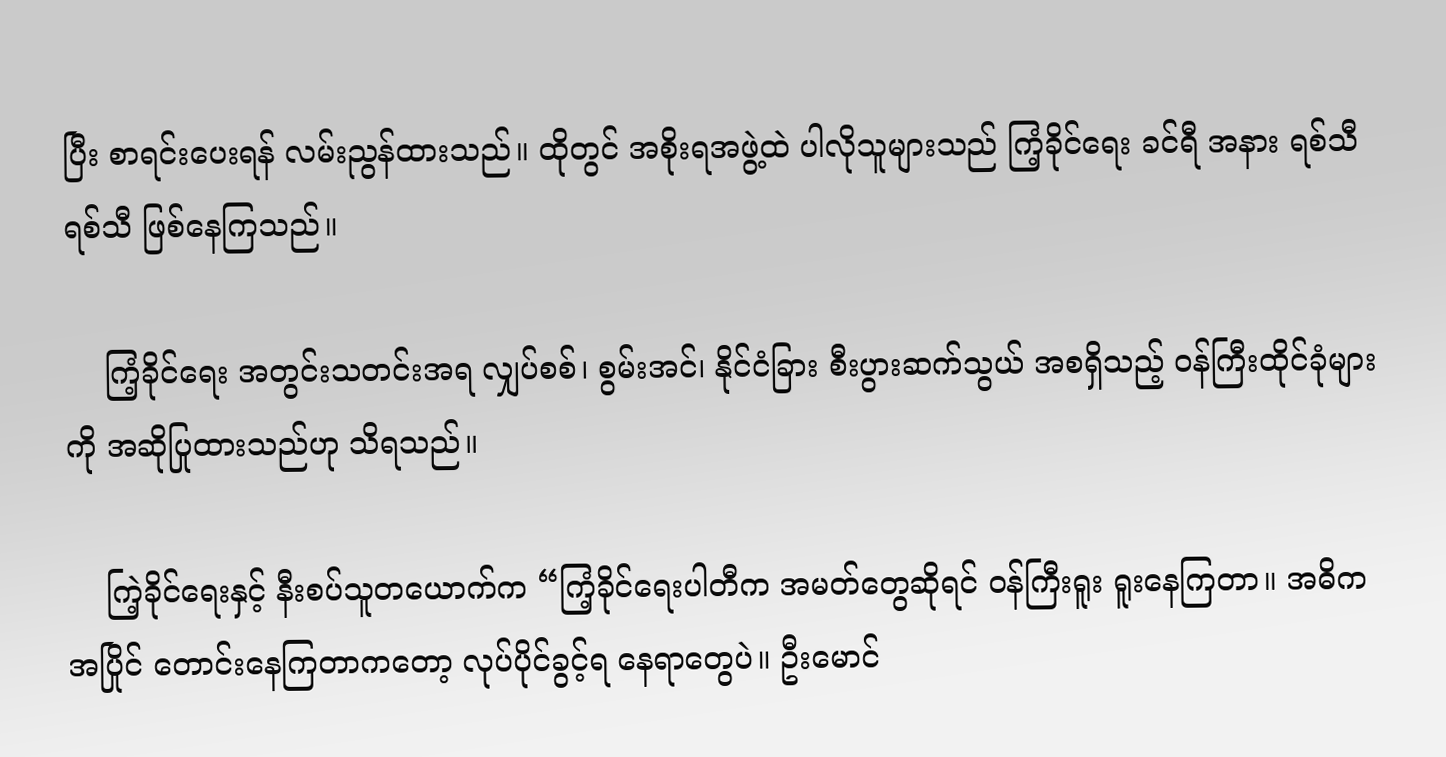ပြီး စာရင်းပေးရန် လမ်းညွန်ထားသည်။ ထိုတွင် အစိုးရအဖွဲ့ထဲ ပါလိုသူများသည် ကြံ့ခိုင်ရေး ခင်ရီ အနား ရစ်သီရစ်သီ ဖြစ်နေကြသည်။

    ကြံ့ခိုင်ရေး အတွင်းသတင်းအရ လျှပ်စစ်၊ စွမ်းအင်၊ နိုင်ငံခြား စီးပွားဆက်သွယ် အစရှိသည့် ဝန်ကြီးထိုင်ခုံများကို အဆိုပြုထားသည်ဟု သိရသည်။

    ကြဲ့ခိုင်ရေးနှင့် နီးစပ်သူတယောက်က “ကြံ့ခိုင်ရေးပါတီက အမတ်တွေဆိုရင် ဝန်ကြီးရူး ရူးနေကြတာ။ အဓိက အပြိုင် တောင်းနေကြတာကတော့ လုပ်ပိုင်ခွင့်ရ နေရာတွေပဲ။ ဦးမောင်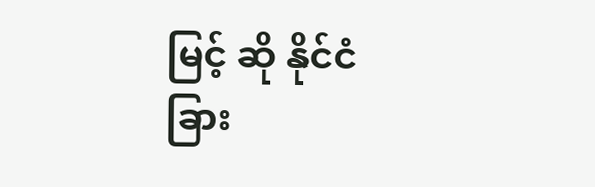မြင့် ဆို နိုင်ငံခြား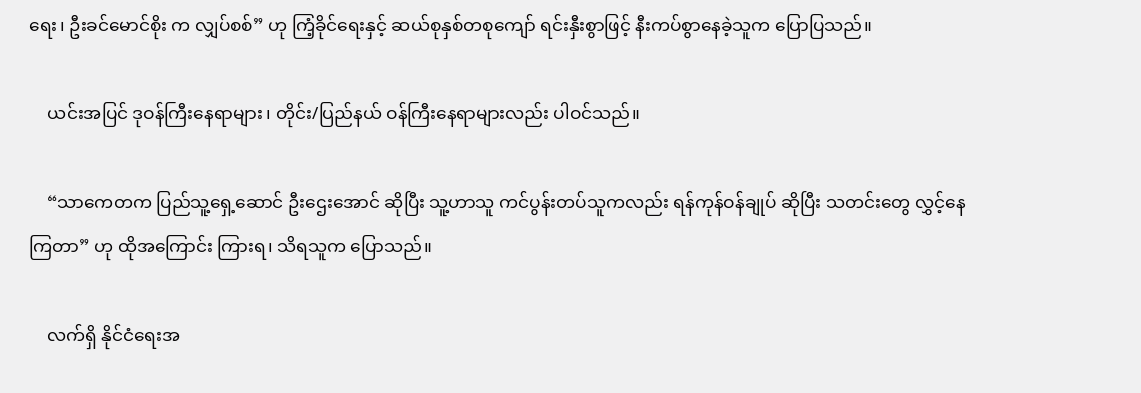ရေး၊ ဦးခင်မောင်စိုး က လျှပ်စစ်” ဟု ကြံ့ခိုင်ရေးနှင့် ဆယ်စုနှစ်တစုကျော် ရင်းနှီးစွာဖြင့် နီးကပ်စွာနေခဲ့သူက ပြောပြသည်။

    ယင်းအပြင် ဒုဝန်ကြီးနေရာများ၊ တိုင်း/ပြည်နယ် ဝန်ကြီးနေရာများလည်း ပါဝင်သည်။

    “သာကေတက ပြည်သူ့ရှေ့ဆောင် ဦးဌေးအောင် ဆိုပြီး သူ့ဟာသူ ကင်ပွန်းတပ်သူကလည်း ရန်ကုန်ဝန်ချုပ် ဆိုပြီး သတင်းတွေ လွှင့်နေကြတာ” ဟု ထိုအကြောင်း ကြားရ၊ သိရသူက ပြောသည်။

    လက်ရှိ နိုင်ငံရေးအ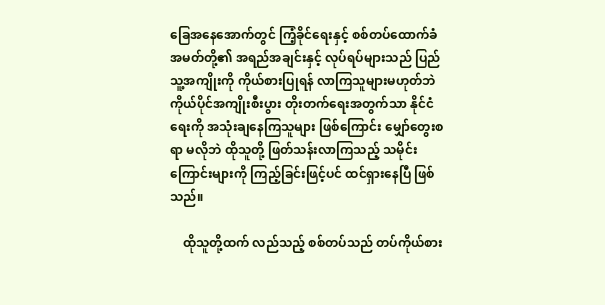ခြေအနေအောက်တွင် ကြံ့ခိုင်ရေးနှင့် စစ်တပ်ထောက်ခံ အမတ်တို့၏ အရည်အချင်းနှင့် လုပ်ရပ်များသည် ပြည်သူ့အကျိုးကို ကိုယ်စားပြုရန် လာကြသူများမဟုတ်ဘဲ ကိုယ်ပိုင်အကျိုးစီးပွား တိုးတက်ရေးအတွက်သာ နိုင်ငံရေးကို အသုံးချနေကြသူများ ဖြစ်ကြောင်း မျှော်တွေးစရာ မလိုဘဲ ထိုသူတို့ ဖြတ်သန်းလာကြသည့် သမိုင်းကြောင်းများကို ကြည့်ခြင်းဖြင့်ပင် ထင်ရှားနေပြီ ဖြစ်သည်။

    ထိုသူတို့ထက် လည်သည့် စစ်တပ်သည် တပ်ကိုယ်စား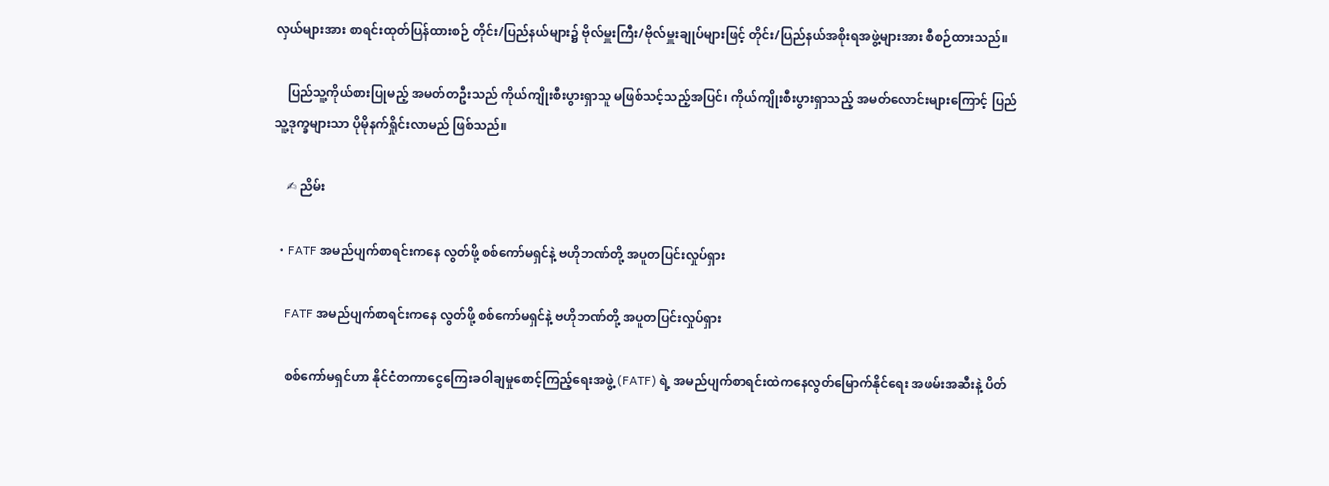လှယ်များအား စာရင်းထုတ်ပြန်ထားစဉ် တိုင်း/ပြည်နယ်များ၌ ဗိုလ်မှူးကြီး/ဗိုလ်မှူးချုပ်များဖြင့် တိုင်း/ပြည်နယ်အစိုးရအဖွဲ့များအား စီစဉ်ထားသည်။

    ပြည်သူ့ကိုယ်စားပြုမည့် အမတ်တဦးသည် ကိုယ်ကျိုးစီးပွားရှာသူ မဖြစ်သင့်သည့်အပြင်၊ ကိုယ်ကျိုးစီးပွားရှာသည့် အမတ်လောင်းများကြောင့် ပြည်သူ့ဒုက္ခများသာ ပိုမိုနက်ရှိုင်းလာမည် ဖြစ်သည်။

    ✍ ညိမ်း

  • FATF အမည်ပျက်စာရင်းကနေ လွတ်ဖို့ စစ်ကော်မရှင်နဲ့ ဗဟိုဘဏ်တို့ အပူတပြင်းလှုပ်ရှား

    FATF အမည်ပျက်စာရင်းကနေ လွတ်ဖို့ စစ်ကော်မရှင်နဲ့ ဗဟိုဘဏ်တို့ အပူတပြင်းလှုပ်ရှား

    စစ်ကော်မရှင်ဟာ နိုင်ငံတကာငွေကြေးခဝါချမှုစောင့်ကြည့်ရေးအဖွဲ့ (FATF) ရဲ့ အမည်ပျက်စာရင်းထဲကနေလွတ်မြောက်နိုင်ရေး အဖမ်းအဆီးနဲ့ ပိတ်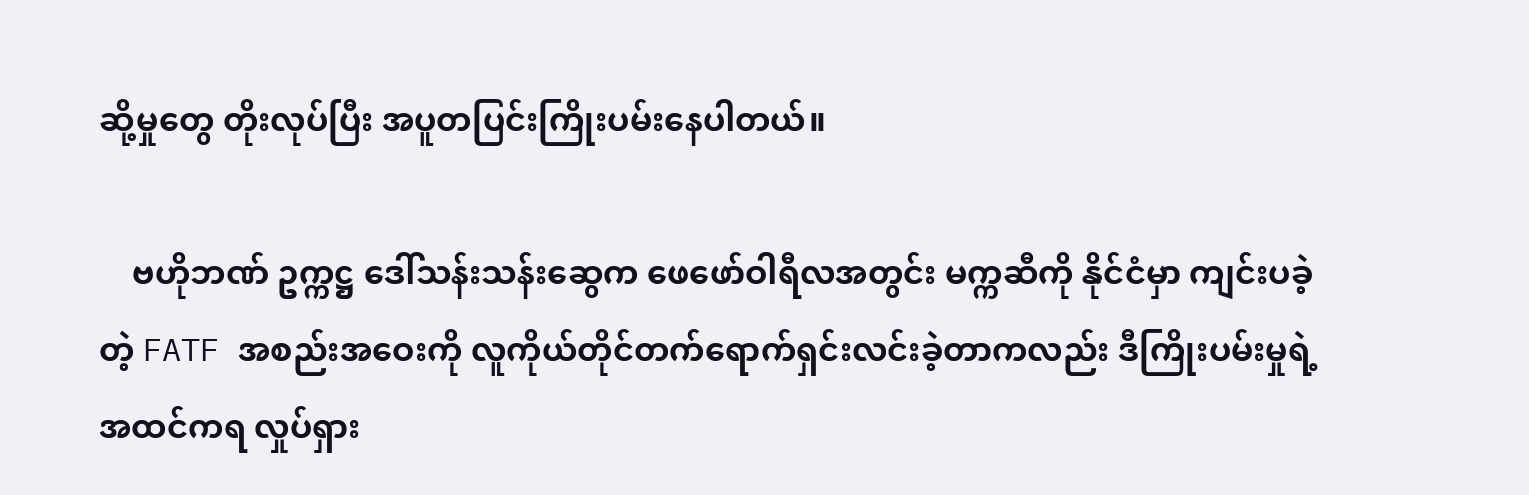ဆို့မှုတွေ တိုးလုပ်ပြီး အပူတပြင်းကြိုးပမ်းနေပါတယ်။

    ဗဟိုဘဏ် ဥက္ကဋ္ဌ ဒေါ်သန်းသန်းဆွေက ဖေဖော်ဝါရီလအတွင်း မက္ကဆီကို နိုင်ငံမှာ ကျင်းပခဲ့တဲ့ FATF အစည်းအဝေးကို လူကိုယ်တိုင်တက်ရောက်ရှင်းလင်းခဲ့တာကလည်း ဒီကြိုးပမ်းမှုရဲ့ အထင်ကရ လှုပ်ရှား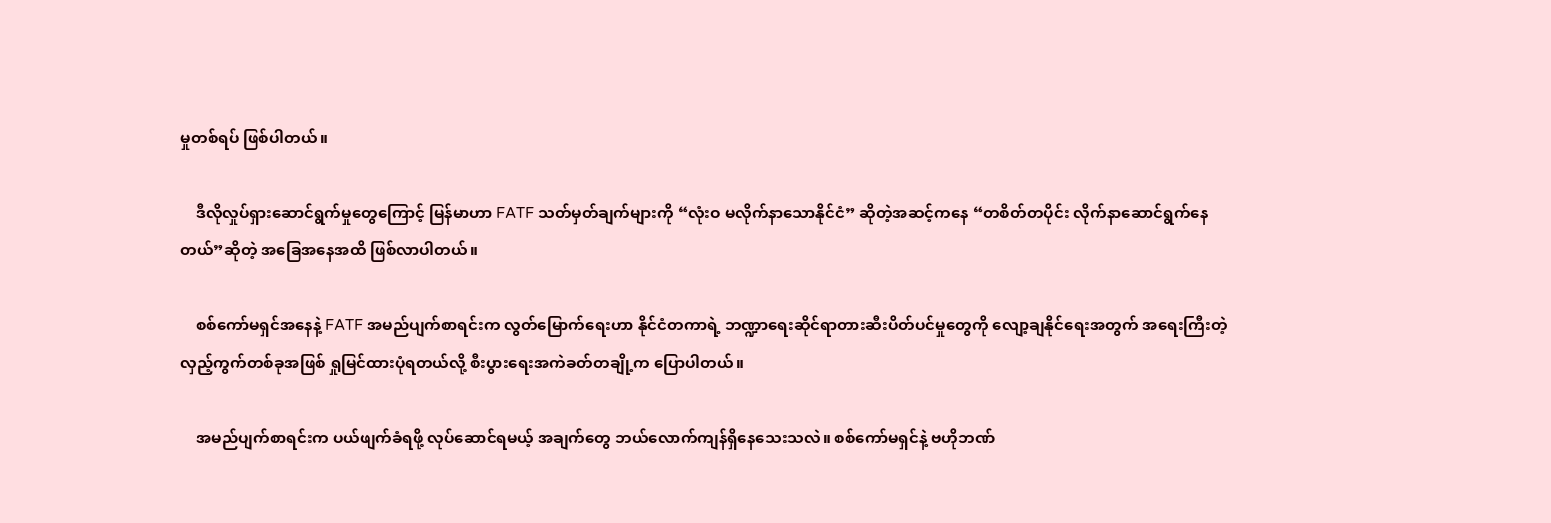မှုတစ်ရပ် ဖြစ်ပါတယ်။

    ဒီလိုလှုပ်ရှားဆောင်ရွက်မှုတွေကြောင့် မြန်မာဟာ FATF သတ်မှတ်ချက်များကို “လုံးဝ မလိုက်နာသောနိုင်ငံ” ဆိုတဲ့အဆင့်ကနေ “တစိတ်တပိုင်း လိုက်နာဆောင်ရွက်နေတယ်”ဆိုတဲ့ အခြေအနေအထိ ဖြစ်လာပါတယ်။

    စစ်ကော်မရှင်အနေနဲ့ FATF အမည်ပျက်စာရင်းက လွတ်မြောက်ရေးဟာ နိုင်ငံတကာရဲ့ ဘဏ္ဍာရေးဆိုင်ရာတားဆီးပိတ်ပင်မှုတွေကို လျော့ချနိုင်ရေးအတွက် အရေးကြီးတဲ့လှည့်ကွက်တစ်ခုအဖြစ် ရှုမြင်ထားပုံရတယ်လို့ စီးပွားရေးအကဲခတ်တချို့က ပြောပါတယ်။

    အမည်ပျက်စာရင်းက ပယ်ဖျက်ခံရဖို့ လုပ်ဆောင်ရမယ့် အချက်တွေ ဘယ်လောက်ကျန်ရှိနေသေးသလဲ။ စစ်ကော်မရှင်နဲ့ ဗဟိုဘဏ်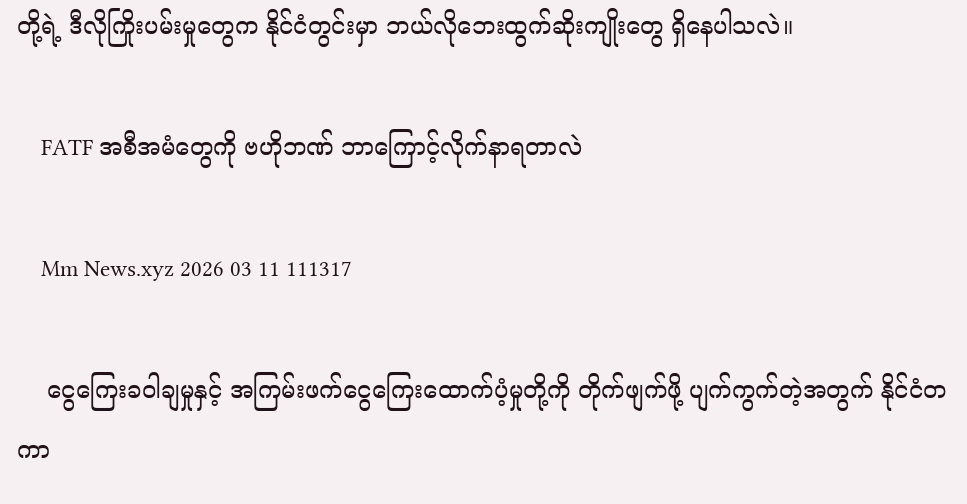တို့ရဲ့ ဒီလိုကြိုးပမ်းမှုတွေက နိုင်ငံတွင်းမှာ ဘယ်လိုဘေးထွက်ဆိုးကျိုးတွေ ရှိနေပါသလဲ။

    FATF အစီအမံတွေကို ဗဟိုဘဏ် ဘာကြောင့်လိုက်နာရတာလဲ

    Mm News.xyz 2026 03 11 111317

    ငွေကြေးခဝါချမှုနှင့် အကြမ်းဖက်ငွေကြေးထောက်ပံ့မှုတို့ကို တိုက်ဖျက်ဖို့ ပျက်ကွက်တဲ့အတွက် နိုင်ငံတကာ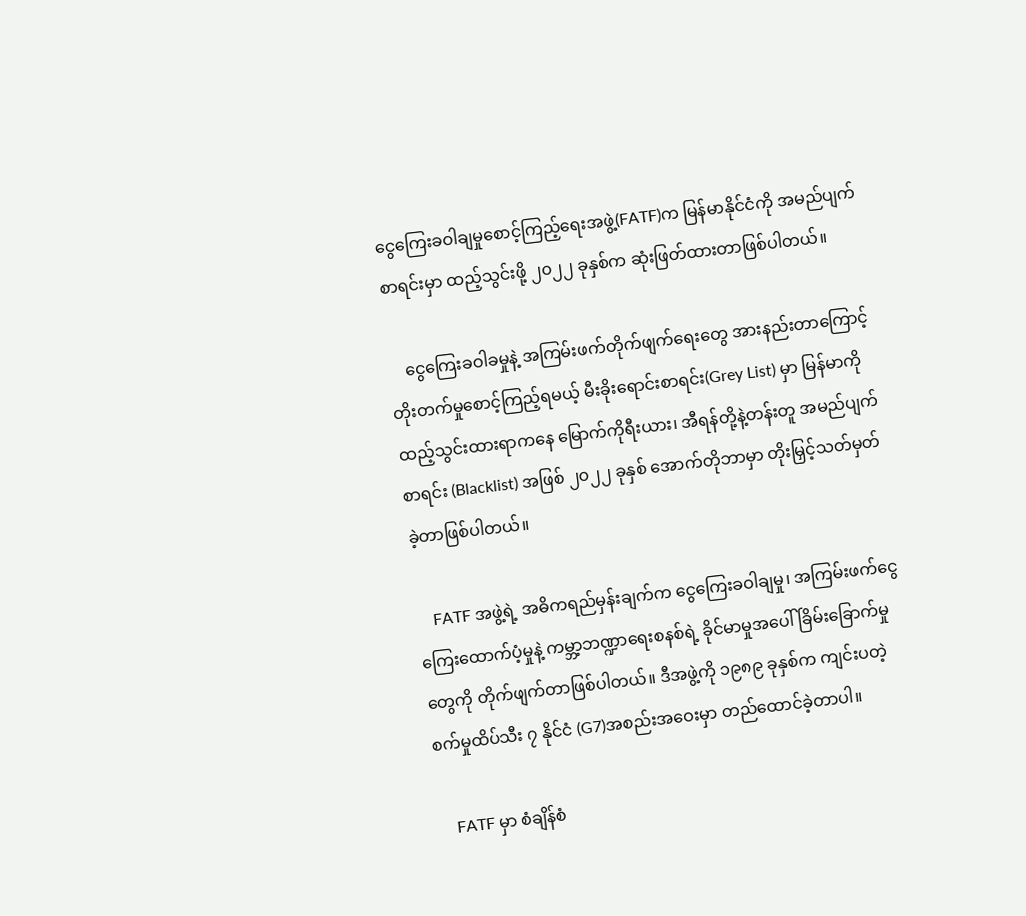ငွေကြေးခဝါချမှုစောင့်ကြည့်ရေးအဖွဲ့(FATF)က မြန်မာနိုင်ငံကို အမည်ပျက်စာရင်းမှာ ထည့်သွင်းဖို့ ၂၀၂၂ ခုနှစ်က ဆုံးဖြတ်ထားတာဖြစ်ပါတယ်။

    ငွေကြေးခဝါခမှုနဲ့ အကြမ်းဖက်တိုက်ဖျက်ရေးတွေ အားနည်းတာကြောင့် တိုးတက်မှုစောင့်ကြည့်ရမယ့် မီးခိုးရောင်းစာရင်း(Grey List) မှာ မြန်မာကို ထည့်သွင်းထားရာကနေ မြောက်ကိုရီးယား၊ အီရန်တို့နဲ့တန်းတူ အမည်ပျက်စာရင်း (Blacklist) အဖြစ် ၂၀၂၂ ခုနှစ် အောက်တိုဘာမှာ တိုးမြှင့်သတ်မှတ်ခဲ့တာဖြစ်ပါတယ်။

    FATF အဖွဲ့ရဲ့ အဓိကရည်မှန်းချက်က ငွေကြေးခဝါချမှု၊ အကြမ်းဖက်ငွေကြေးထောက်ပံ့မှုနဲ့ ကမ္ဘာ့ဘဏ္ဍာရေးစနစ်ရဲ့ ခိုင်မာမှုအပေါ် ခြိမ်းခြောက်မှုတွေကို တိုက်ဖျက်တာဖြစ်ပါတယ်။ ဒီအဖွဲ့ကို ၁၉၈၉ ခုနှစ်က ကျင်းပတဲ့ စက်မှုထိပ်သီး ၇ နိုင်ငံ (G7)အစည်းအဝေးမှာ တည်ထောင်ခဲ့တာပါ။

    FATF မှာ စံချိန်စံ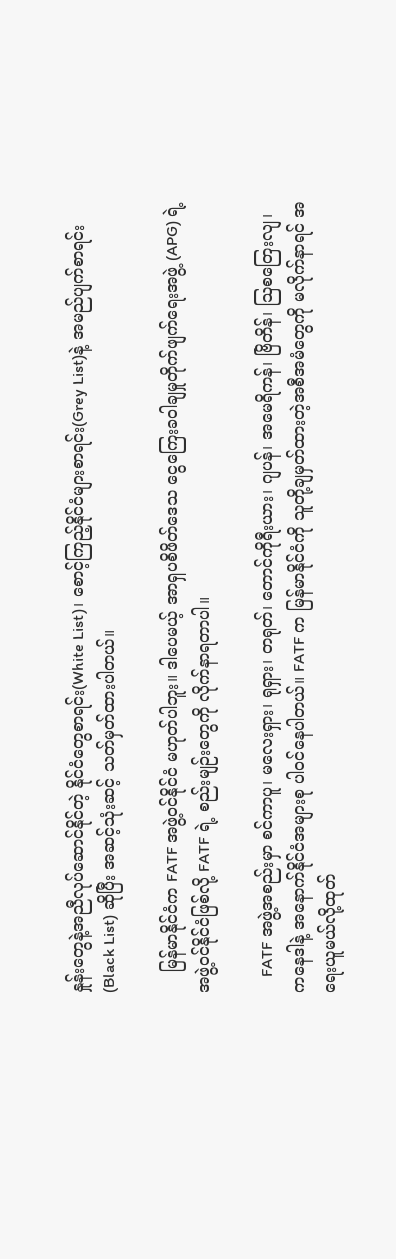နှုန်းတွေနဲ့အညီလုပ်ဆောင်နိုင်တဲ့ နိုင်ငံတွေစာရင်း(White List)၊ စောင့်ကြည့်နိုင်ငံများစာရင်း(Grey List)နဲ့ အမည်ပျက်စာရင်း (Black List) ဆိုပြီး အဆင့်သုံးဆင့် သတ်မှတ်ထားပါတယ်။

    မြန်မာနိုင်ငံက FATF အဖွဲ့ဝင်နိုင်ငံ မဟုတ်ပါဘူး။ ဒါပေမယ့် အာရှပစိဖိတ်ဒေသ ငွေကြေးခဝါချမှုတိုက်ဖျက်ရေးအဖွဲ့ (APG) ရဲ့ အဖွဲ့ဝင်နိုင်ငံဖြစ်လို့ FATF ရဲ့ စည်းမျဉ်းတွေကို လိုက်နာရတာပါ။

    FATF အဖွဲ့အစည်းမှာ စင်ကာပူ၊ မလေးရှား၊ ရုရှား၊ တရုတ်၊ တောင်ကိုရီးယား၊ ဂျပန်၊ အမေရိကန်၊ ဗြိတိန်၊ သြစတြေးလျ၊ ကနေဒါနဲ့ အနောက်နိုင်ငံအများစု ပါဝင်နေပါတယ်။ FATF က မြန်မာနိုင်ငံကို သူတို့ချမှတ်ထားတဲ့အစီအမံတွေကို မလိုက်နာရင် အရေးယူမယ်လို့ထုတ်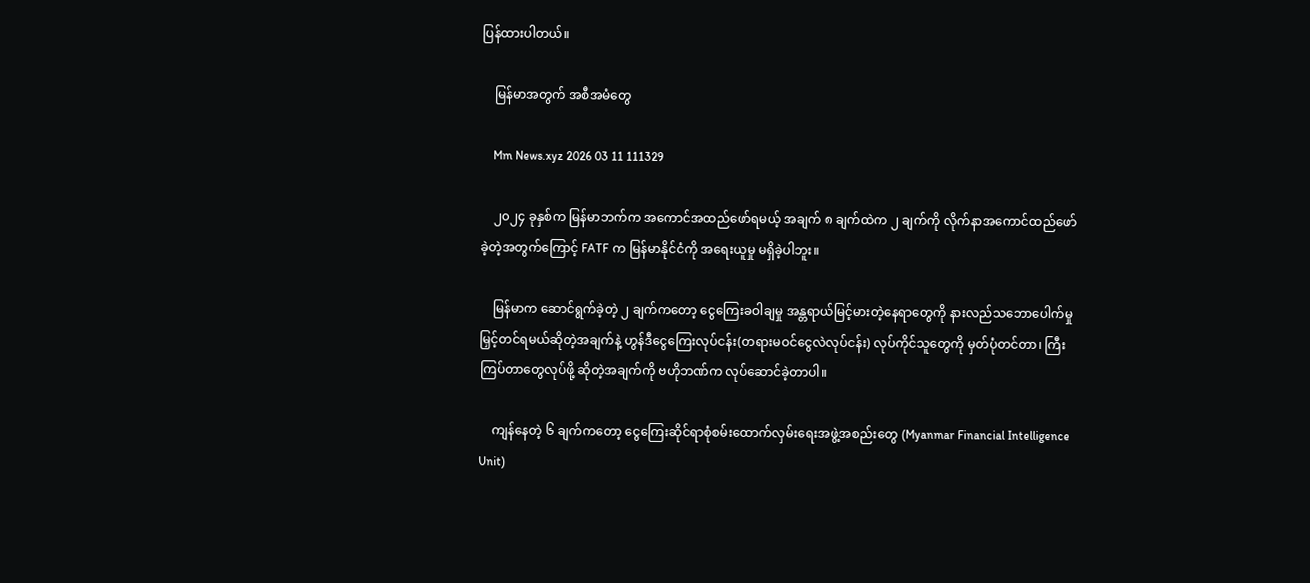ပြန်ထားပါတယ်။

    မြန်မာအတွက် အစီအမံတွေ

    Mm News.xyz 2026 03 11 111329

    ၂၀၂၄ ခုနှစ်က မြန်မာဘက်က အကောင်အထည်ဖော်ရမယ့် အချက် ၈ ချက်ထဲက ၂ ချက်ကို လိုက်နာအကောင်ထည်ဖော်ခဲ့တဲ့အတွက်ကြောင့် FATF က မြန်မာနိုင်ငံကို အရေးယူမှု မရှိခဲ့ပါဘူး။

    မြန်မာက ဆောင်ရွက်ခဲ့တဲ့ ၂ ချက်ကတော့ ငွေကြေးခဝါချမှု အန္တရာယ်မြင့်မားတဲ့နေရာတွေကို နားလည်သဘောပေါက်မှု မြှင့်တင်ရမယ်ဆိုတဲ့အချက်နဲ့ ဟွန်ဒီငွေကြေးလုပ်ငန်း(တရားမဝင်ငွေလဲလုပ်ငန်း) လုပ်ကိုင်သူတွေကို မှတ်ပုံတင်တာ၊ ကြီးကြပ်တာတွေလုပ်ဖို့ ဆိုတဲ့အချက်ကို ဗဟိုဘဏ်က လုပ်‌ဆောင်ခဲ့တာပါ။

    ကျန်နေတဲ့ ၆ ချက်ကတော့ ငွေကြေးဆိုင်ရာစုံစမ်းထောက်လှမ်းရေးအဖွဲ့အစည်းတွေ (Myanmar Financial Intelligence Unit)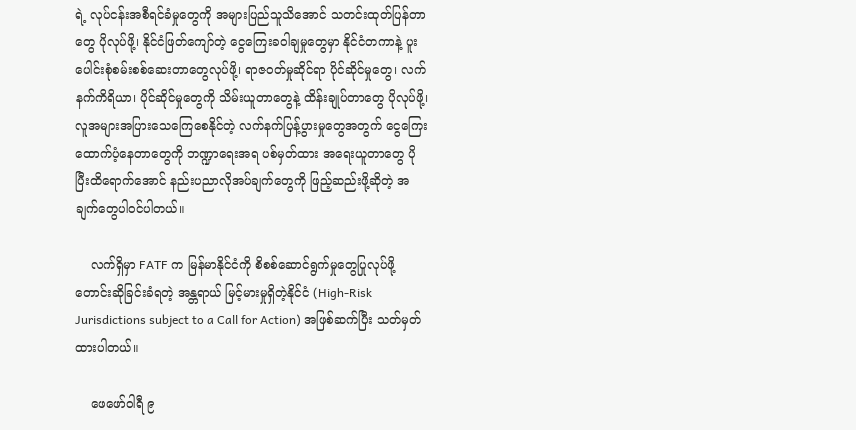ရဲ့ လုပ်ငန်းအစီရင်ခံမှုတွေကို အများပြည်သူသိအောင် သတင်းထုတ်ပြန်တာတွေ ပိုလုပ်ဖို့၊ နိုင်ငံဖြတ်ကျော်တဲ့ ငွေကြေးခဝါချမှုတွေမှာ နိုင်ငံတကာနဲ့ ပူးပေါင်းစုံစမ်းစစ်ဆေးတာတွေလုပ်ဖို့၊ ရာဇဝတ်မှုဆိုင်ရာ ပိုင်ဆိုင်မှုတွေ၊ လက်နက်ကိရိယာ၊ ပိုင်ဆိုင်မှုတွေကို သိမ်းယူတာတွေနဲ့ ထိန်းချုပ်တာတွေ ပိုလုပ်ဖို့၊ လူအများအပြားသေကြေစေနိုင်တဲ့ လက်နက်ပြန့်ပွားမှုတွေအတွက် ငွေကြေးထောက်ပံ့နေတာတွေကို ဘဏ္ဍာရေးအရ ပစ်မှတ်ထား အရေးယူတာတွေ ပိုပြီးထိရောက်အောင် နည်းပညာလိုအပ်ချက်တွေကို ဖြည့်ဆည်းဖို့ဆိုတဲ့ အချက်တွေပါဝင်ပါတယ်။

    လက်ရှိမှာ FATF က မြန်မာနိုင်ငံကို စိစစ်ဆောင်ရွက်မှုတွေပြုလုပ်ဖို့တောင်းဆိုခြင်းခံရတဲ့ အန္တရာယ် မြင့်မားမှုရှိတဲ့နိုင်ငံ (High-Risk Jurisdictions subject to a Call for Action) အဖြစ်ဆက်ပြီး သတ်မှတ်ထားပါတယ်။

    ဖေဖော်ဝါရီ ၉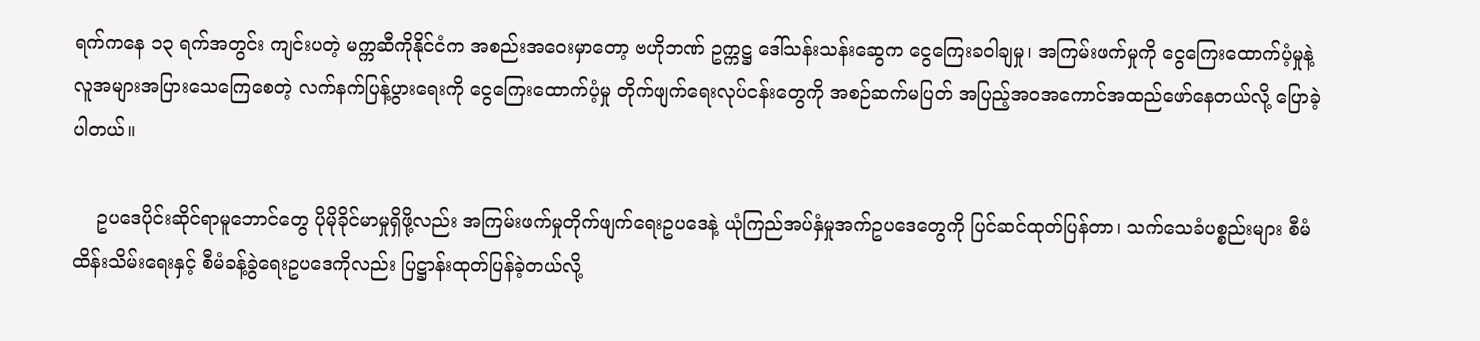ရက်ကနေ ၁၃ ရက်အတွင်း ကျင်းပတဲ့ မက္ကဆီကိုနိုင်ငံက အစည်းအဝေးမှာတော့ ဗဟိုဘဏ် ဥက္ကဋ္ဌ ဒေါ်သန်းသန်းဆွေက ငွေကြေးခဝါချမှု၊ အကြမ်းဖက်မှုကို ငွေကြေးထောက်ပံ့မှုနဲ့ လူအများအပြားသေကြေစေတဲ့ လက်နက်ပြန့်ပွားရေးကို ငွေကြေးထောက်ပံ့မှု တိုက်ဖျက်ရေးလုပ်ငန်းတွေကို အစဉ်ဆက်မပြတ် အပြည့်အဝအကောင်အထည်ဖော်နေတယ်လို့ ပြောခဲ့ပါတယ်။

    ဥပဒေပိုင်းဆိုင်ရာမူဘောင်တွေ ပိုမိုခိုင်မာမှုရှိဖို့လည်း အကြမ်းဖက်မှုတိုက်ဖျက်ရေးဥပဒေနဲ့ ယုံကြည်အပ်နှံမှုအက်ဥပဒေတွေကို ပြင်ဆင်ထုတ်ပြန်တာ၊ သက်သေခံပစ္စည်းများ စီမံထိန်းသိမ်းရေးနှင့် စီမံခန့်ခွဲရေးဥပဒေကိုလည်း ပြဋ္ဌာန်းထုတ်ပြန်ခဲ့တယ်လို့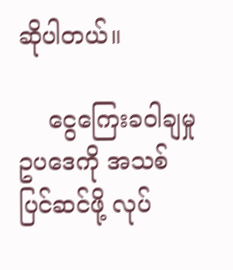ဆိုပါတယ်။

    ငွေကြေးခဝါချမှုဥပဒေကို အသစ်ပြင်ဆင်ဖို့ လုပ်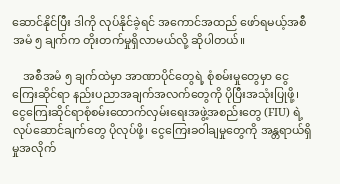ဆောင်နိုင်ပြီး ဒါကို လုပ်နိုင်ခဲ့ရင် အကောင်အထည် ဖော်ရမယ့်အစီအမံ ၅ ချက်က တိုးတက်မှုရှိလာမယ်လို့ ဆိုပါတယ်။

    အစီအမံ ၅ ချက်ထဲမှာ အာဏာပိုင်တွေရဲ့ စုံစမ်းမှုတွေမှာ ငွေကြေးဆိုင်ရာ နည်းပညာအချက်အလက်တွေကို ပိုပြီးအသုံးပြုဖို့၊ ငွေကြေးဆိုင်ရာစုံစမ်းထောက်လှမ်းရေးအဖွဲ့အစည်းတွေ (FIU) ရဲ့လုပ်ဆောင်ချက်တွေ ပိုလုပ်ဖို့၊ ငွေကြေးခဝါချမှုတွေကို အန္တရာယ်ရှိမှုအလိုက်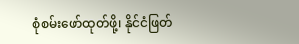စုံစမ်းဖော်ထုတ်ဖို့၊ နိုင်ငံဖြတ်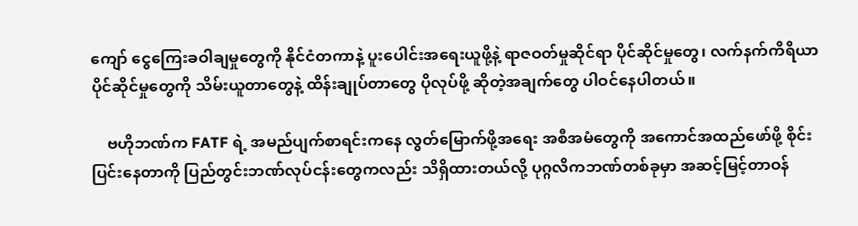ကျော် ငွေကြေးခဝါချမှုတွေကို နိုင်ငံတကာနဲ့ ပူးပေါင်းအရေးယူဖို့နဲ့ ရာဇဝတ်မှုဆိုင်ရာ ပိုင်ဆိုင်မှုတွေ၊ လက်နက်ကိရိယာပိုင်ဆိုင်မှုတွေကို သိမ်းယူတာတွေနဲ့ ထိန်းချုပ်တာတွေ ပိုလုပ်ဖို့ ဆိုတဲ့အချက်တွေ ပါဝင်နေပါတယ်။

    ဗဟိုဘဏ်က FATF ရဲ့ အမည်ပျက်စာရင်းကနေ လွတ်မြောက်ဖို့အရေး အစီအမံတွေကို အကောင်အထည်ဖော်ဖို့ စိုင်းပြင်းနေတာကို ပြည်တွင်းဘဏ်လုပ်ငန်းတွေကလည်း သိရှိထားတယ်လို့ ပုဂ္ဂလိကဘဏ်တစ်ခုမှာ အဆင့်မြင့်တာဝန်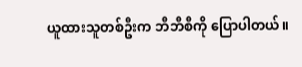ယူထားသူတစ်ဦးက ဘီဘီစီကို ပြောပါတယ်။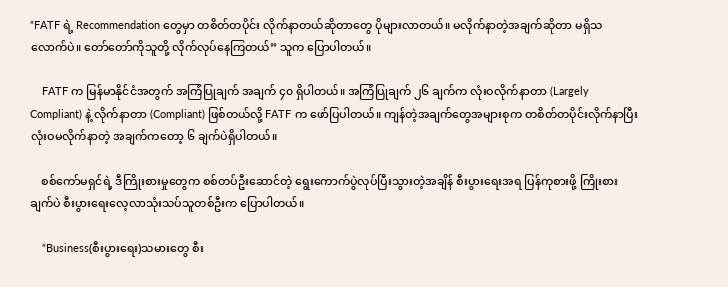“FATF ရဲ့ Recommendation တွေမှာ တစိတ်တပိုင်း လိုက်နာတယ်ဆိုတာတွေ ပိုများလာတယ်။ မလိုက်နာတဲ့အချက်ဆိုတာ မရှိသလောက်ပဲ။ တော်တော်ကိုသူတို့ လိုက်လုပ်နေကြတယ်” သူက ပြောပါတယ်။

    FATF က မြန်မာနိုင်ငံအတွက် အကြံပြုချက် အချက် ၄၀ ရှိပါတယ်။ အကြံပြုချက် ၂၆ ချက်က လုံးဝလိုက်နာတာ (Largely Compliant) နဲ့ လိုက်နာတာ (Compliant) ဖြစ်တယ်လို့ FATF က ဖော်ပြပါတယ်။ ကျန်တဲ့အချက်တွေအများစုက တစိတ်တပိုင်းလိုက်နာပြီး လုံးဝမလိုက်နာတဲ့ အချက်ကတော့ ၆ ချက်ပဲရှိပါတယ်။

    စစ်ကော်မရှင်ရဲ့ ဒီကြိုးစားမှုတွေက စစ်တပ်ဦးဆောင်တဲ့ ရွေးကောက်ပွဲလုပ်ပြီးသွားတဲ့အချိန် စီးပွားရေးအရ ပြန်ကုစားဖို့ ကြိုးစားချက်ပဲ စီးပွားရေးလေ့လာသုံးသပ်သူတစ်ဦးက ပြောပါတယ်။

    “Business(စီးပွားရေး)သမားတွေ စီး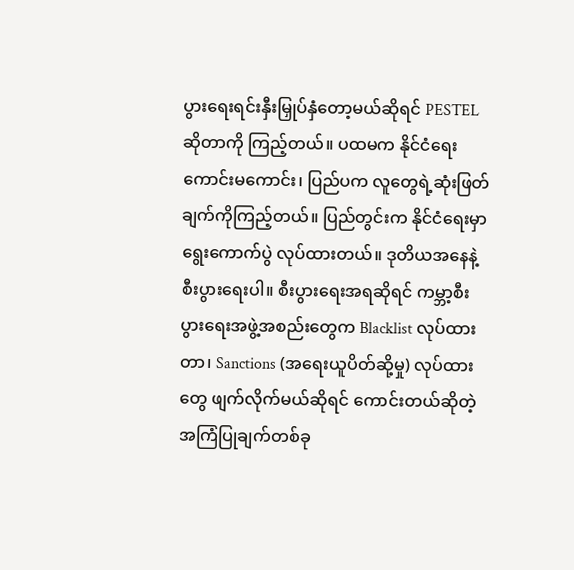ပွားရေးရင်းနှီးမြှုပ်နှံတော့မယ်ဆိုရင် PESTEL ဆိုတာကို ကြည့်တယ်။ ပထမက နိုင်ငံရေး ကောင်းမကောင်း၊ ပြည်ပက လူတွေရဲ့ဆုံးဖြတ်ချက်ကိုကြည့်တယ်။ ပြည်တွင်းက နိုင်ငံရေးမှာ ရွေးကောက်ပွဲ လုပ်ထားတယ်။ ဒုတိယအနေနဲ့ စီးပွားရေးပါ။ စီးပွားရေးအရဆိုရင် ကမ္ဘာ့စီးပွားရေးအဖွဲ့အစည်းတွေက Blacklist လုပ်ထားတာ၊ Sanctions (အရေးယူပိတ်ဆို့မှု) လုပ်ထားတွေ ဖျက်လိုက်မယ်ဆိုရင် ကောင်းတယ်ဆိုတဲ့အကြံပြုချက်တစ်ခု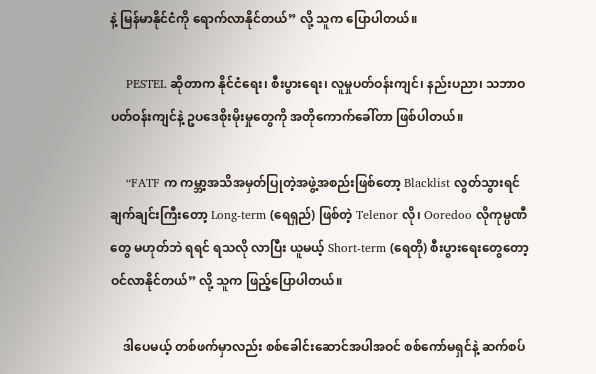နဲ့ မြန်မာနိုင်ငံကို ရောက်လာနိုင်တယ်” လို့ သူက ပြောပါတယ်။

    PESTEL ဆိုတာက နိုင်ငံရေး၊ စီးပွားရေး၊ လူမှုပတ်ဝန်းကျင်၊ နည်းပညာ၊ သဘာဝပတ်ဝန်းကျင်နဲ့ ဥပဒေစိုးမိုးမှုတွေကို အတိုကောက်ခေါ်တာ ဖြစ်ပါတယ်။

    “FATF က ကမ္ဘာ့အသိအမှတ်ပြုတဲ့အဖွဲ့အစည်းဖြစ်တော့ Blacklist လွတ်သွားရင် ချက်ချင်းကြီးတော့ Long-term (ရေရှည်) ဖြစ်တဲ့ Telenor လို၊ Ooredoo လိုကုမ္ပဏီတွေ မဟုတ်ဘဲ ရရင် ရသလို လာပြီး ယူမယ့် Short-term (ရေတို) စီးပွားရေးတွေတော့ ဝင်လာနိုင်တယ်” လို့ သူက ဖြည့်ပြောပါတယ်။

    ဒါပေမယ့် တစ်ဖက်မှာလည်း စစ်ခေါင်းဆောင်အပါအဝင် စစ်ကော်မရှင်နဲ့ ဆက်စပ်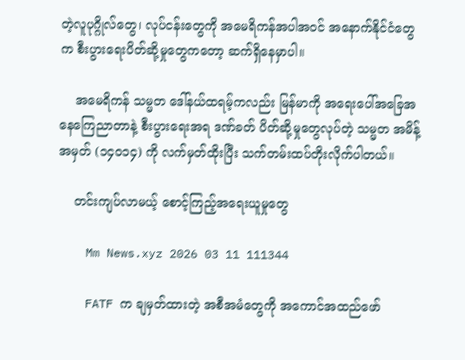တဲ့လူပုဂ္ဂိုလ်တွေ၊ လုပ်ငန်းတွေကို အမေရိကန်အပါအဝင် အနောက်နိုင်ငံတွေက စီးပွားရေးပိတ်ဆို့မှုတွေကတော့ ဆက်ရှိနေမှာပါ။

    အမေရိကန် သမ္မတ ဒေါ်နယ်ထရမ့်ကလည်း မြန်မာကို အရေးပေါ်အခြေအနေကြေညာတာနဲ့ စီးပွားရေးအရ ဒဏ်ခတ် ပိတ်ဆို့မှုတွေလုပ်တဲ့ သမ္မတ အမိန့်အမှတ် (၁၄၀၁၄) ကို လက်မှတ်ထိုးပြီး သက်တမ်းထပ်တိုးလိုက်ပါတယ်။

    တင်းကျပ်လာမယ့် စောင့်ကြည့်အရေးယူမှုတွေ

    Mm News.xyz 2026 03 11 111344

    FATF က ချမှတ်ထားတဲ့ အစီအမံတွေကို အကောင်အထည်ဖော်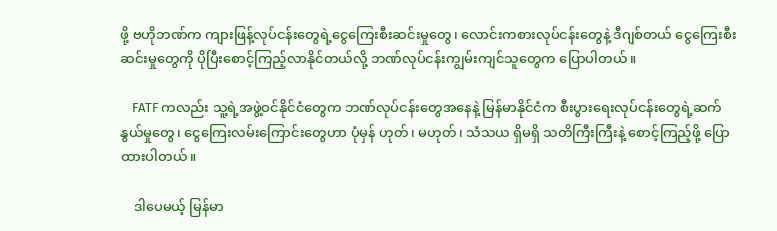ဖို့ ဗဟိုဘဏ်က ကျားဖြန့်လုပ်ငန်းတွေရဲ့ငွေကြေးစီးဆင်းမှုတွေ၊ လောင်းကစားလုပ်ငန်းတွေနဲ့ ဒီဂျစ်တယ် ငွေကြေးစီးဆင်းမှုတွေကို ပိုပြီးစောင့်ကြည့်လာနိုင်တယ်လို့ ဘဏ်လုပ်ငန်းကျွမ်းကျင်သူတွေက ပြောပါတယ်။

    FATF ကလည်း သူ့ရဲ့အဖွဲ့ဝင်နိုင်ငံတွေက ဘဏ်လုပ်ငန်းတွေအနေနဲ့ မြန်မာနိုင်ငံက စီးပွားရေးလုပ်ငန်းတွေရဲ့ဆက်နွယ်မှုတွေ၊ ငွေကြေးလမ်းကြောင်းတွေဟာ ပုံမှန် ဟုတ်၊ မဟုတ်၊ သံသယ ရှိမရှိ သတိကြီးကြီးနဲ့ စောင့်ကြည့်ဖို့ ပြောထားပါတယ်။

    ဒါပေမယ့် မြန်မာ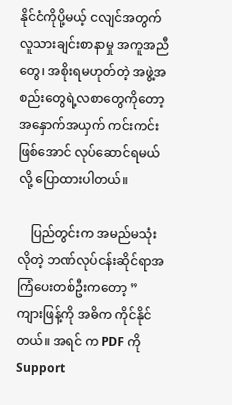နိုင်ငံကိုပို့မယ့် ငလျင်အတွက် လူသားချင်းစာနာမှု အကူအညီတွေ၊ အစိုးရမဟုတ်တဲ့ အဖွဲ့အစည်းတွေရဲ့လစာတွေကိုတော့ အနှောက်အယှက် ကင်းကင်းဖြစ်အောင် လုပ်ဆောင်ရမယ်လို့ ပြောထားပါတယ်။

    ပြည်တွင်းက အမည်မသုံးလိုတဲ့ ဘဏ်လုပ်ငန်းဆိုင်ရာအကြံပေးတစ်ဦးကတော့ ” ကျားဖြန့်ကို အဓိက ကိုင်နိုင်တယ်။ အရင် က PDF ကို Support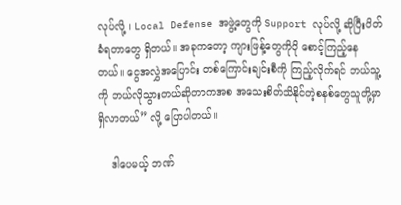လုပ်လို့ ၊ Local Defense အဖွဲ့တွေကို Support လုပ်လို့ ဆိုပြီးပိတ်ခံရတာတွေ ရှိတယ်။ အခုကတော့ ကျားဖြန့်တွေကိုပို စောင့်ကြည့်နေတယ်။ ငွေအလွှဲအပြောင်း တစ်ကြောင်းချင်းစီကို ကြည့်လိုက်ရင် ဘယ်သူ့ကို ဘယ်လိုသွားတယ်ဆိုတာကအစ အသေးစိတ်သိနိုင်တဲ့စနစ်တွေသူတို့မှာ ရှိလာတယ်” လို့ ပြောပါတယ်။

    ဒါပေမယ့် ဘဏ်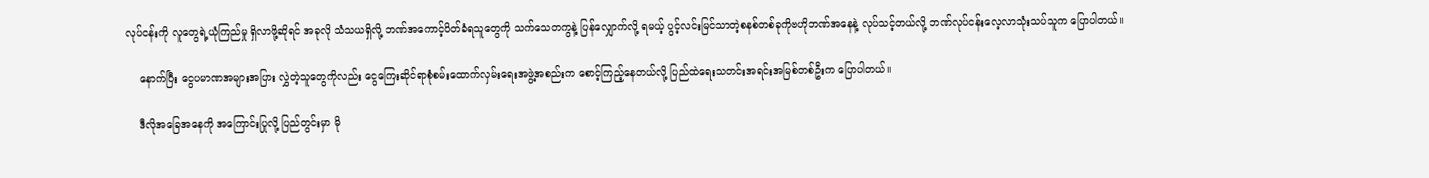လုပ်ငန်းကို လူတွေရဲ့ယုံကြည်မှု ရှိလာဖို့ဆိုရင် အခုလို သံသယရှိလို့ ဘဏ်အကောင့်ပိတ်ခံရသူတွေကို သက်သေတကွနဲ့ ပြန်လျှောက်လို့ ရမယ့် ပွင့်လင်းမြင်သာတဲ့စနစ်တစ်ခုကိုဗဟိုဘဏ်အနေနဲ့ လုပ်သင့်တယ်လို့ ဘဏ်လုပ်ငန်းလေ့လာသုံးသပ်သူက ပြောပါတယ်။

    နောက်ပြီး ငွေပမာဏအများအပြား လွှဲတဲ့သူတွေကိုလည်း ငွေကြေးဆိုင်ရာစုံစမ်းထောက်လှမ်းရေးအဖွဲ့အစည်းက စောင့်ကြည့်နေတယ်လို့ ပြည်ထဲရေးသတင်းအရင်းအမြစ်တစ်ဦးက ပြောပါတယ်။

    ဒီလိုအခြေအနေကို အကြောင်းပြုလို့ ပြည်တွင်းမှာ မို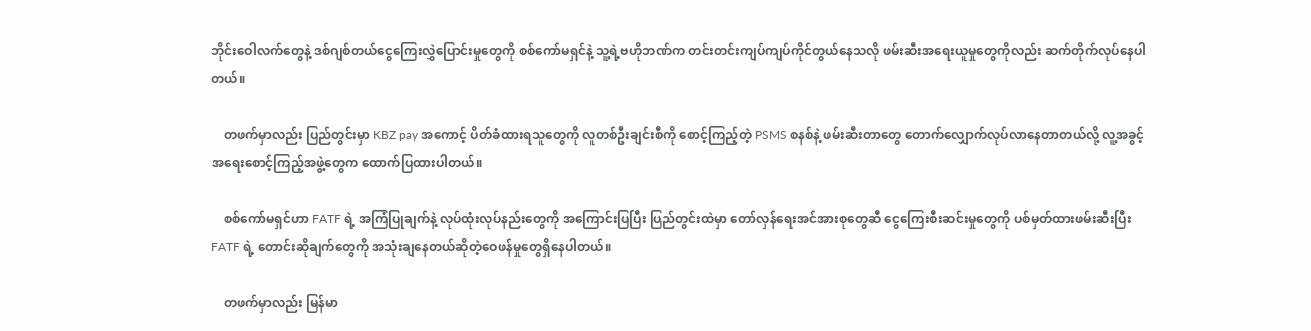ဘိုင်းဝေါလက်တွေနဲ့ ဒစ်ဂျစ်တယ်ငွေကြေးလွှဲပြောင်းမှုတွေကို စစ်ကော်မရှင်နဲ့ သူ့ရဲ့ဗဟိုဘဏ်က တင်းတင်းကျပ်ကျပ်ကိုင်တွယ်နေသလို ဖမ်းဆီးအရေးယူမှုတွေကိုလည်း ဆက်တိုက်လုပ်နေပါတယ်။

    တဖက်မှာလည်း ပြည်တွင်းမှာ KBZ pay အကောင့် ပိတ်ခံထားရသူတွေကို လူတစ်ဦးချင်းစီကို စောင့်ကြည့်တဲ့ PSMS စနစ်နဲ့ ဖမ်းဆီးတာတွေ တောက်လျှောက်လုပ်လာနေတာတယ်လို့ လူ့အခွင့်အရေးစောင့်ကြည့်အဖွဲ့တွေက ထောက်ပြထားပါတယ်။

    စစ်ကော်မရှင်ဟာ FATF ရဲ့ အကြံပြုချက်နဲ့ လုပ်ထုံးလုပ်နည်းတွေကို အကြောင်းပြပြီး ပြည်တွင်းထဲမှာ တော်လှန်ရေးအင်အားစုတွေဆီ ငွေကြေးစီးဆင်းမှုတွေကို ပစ်မှတ်ထားဖမ်းဆီးပြီး FATF ရဲ့ တောင်းဆိုချက်တွေကို အသုံးချနေတယ်ဆိုတဲ့ဝေဖန်မှုတွေရှိနေပါတယ်။

    တဖက်မှာလည်း မြန်မာ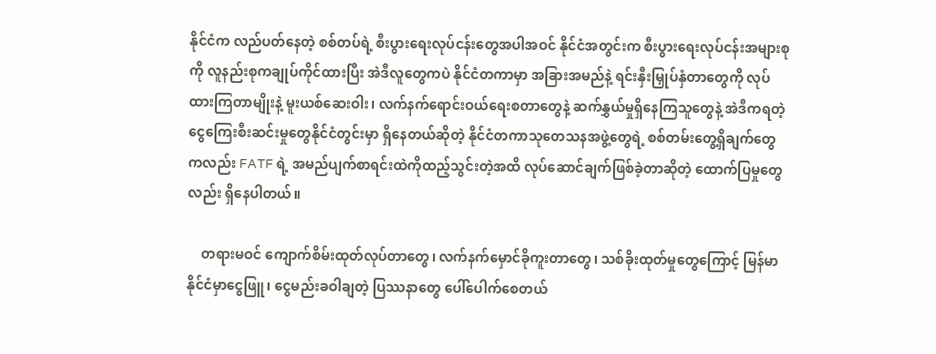နိုင်ငံက လည်ပတ်နေတဲ့ စစ်တပ်ရဲ့ စီးပွားရေးလုပ်ငန်းတွေအပါအဝင် နိုင်ငံအတွင်းက စီးပွားရေးလုပ်ငန်းအများစုကို လူနည်းစုကချုပ်ကိုင်ထားပြီး အဲဒီလူတွေကပဲ နိုင်ငံတကာမှာ အခြားအမည်နဲ့ ရင်းနှီးမြှုပ်နှံတာတွေကို လုပ်ထားကြတာမျိုးနဲ့ မူးယစ်ဆေးဝါး၊ လက်နက်ရောင်းဝယ်ရေးစတာတွေနဲ့ ဆက်နွှယ်မှုရှိနေကြသူတွေနဲ့ အဲဒီကရတဲ့ငွေကြေးစီးဆင်းမှုတွေနိုင်ငံတွင်းမှာ ရှိနေတယ်ဆိုတဲ့ နိုင်ငံတကာသုတေသနအဖွဲ့တွေရဲ့ စစ်တမ်းတွေ့ရှိချက်တွေကလည်း FATF ရဲ့ အမည်ပျက်စာရင်းထဲကိုထည့်သွင်းတဲ့အထိ လုပ်ဆောင်ချက်ဖြစ်ခဲ့တာဆိုတဲ့ ထောက်ပြမှုတွေလည်း ရှိနေပါတယ်။

    တရားမဝင် ကျောက်စိမ်းထုတ်လုပ်တာတွေ၊ လက်နက်မှောင်ခိုကူးတာတွေ၊ သစ်ခိုးထုတ်မှုတွေကြောင့် မြန်မာနိုင်ငံမှာငွေဖြူ၊ ငွေမည်းခဝါချတဲ့ ပြဿနာတွေ ပေါ်ပေါက်စေတယ်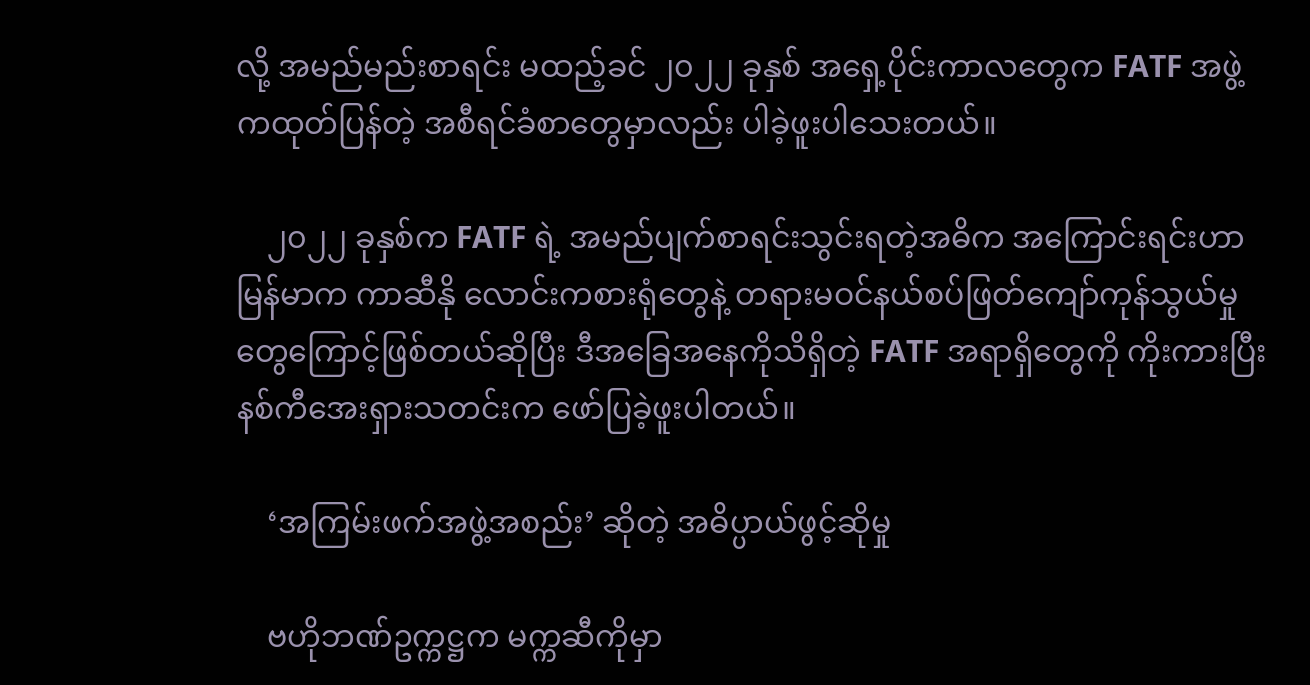လို့ အမည်မည်းစာရင်း မထည့်ခင် ၂၀၂၂ ခုနှစ် အရှေ့ပိုင်းကာလတွေက FATF အဖွဲ့ကထုတ်ပြန်တဲ့ အစီရင်ခံစာတွေမှာလည်း ပါခဲ့ဖူးပါသေးတယ်။

    ၂၀၂၂ ခုနှစ်က FATF ရဲ့ အမည်ပျက်စာရင်းသွင်းရတဲ့အဓိက အကြောင်းရင်းဟာ မြန်မာက ကာဆီနို လောင်းကစားရုံတွေနဲ့ တရားမဝင်နယ်စပ်ဖြတ်ကျော်ကုန်သွယ်မှုတွေကြောင့်ဖြစ်တယ်ဆိုပြီး ဒီအခြေအနေကိုသိရှိတဲ့ FATF အရာရှိတွေကို ကိုးကားပြီး နစ်ကီအေးရှားသတင်းက ဖော်ပြခဲ့ဖူးပါတယ်။

    ‘အကြမ်းဖက်အဖွဲ့အစည်း’ ဆိုတဲ့ အဓိပ္ပာယ်ဖွင့်ဆိုမှု

    ဗဟိုဘဏ်ဥက္ကဋ္ဌက မက္ကဆီကိုမှာ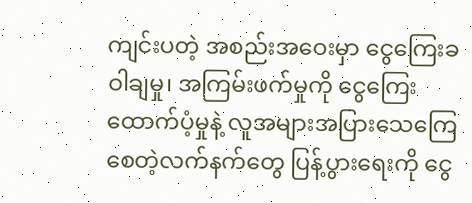ကျင်းပတဲ့ အစည်းအဝေးမှာ ငွေကြေးခဝါချမှု၊ အကြမ်းဖက်မှုကို ငွေကြေးထောက်ပံ့မှုနဲ့ လူအများအပြားသေကြေစေတဲ့လက်နက်တွေ ပြန့်ပွားရေးကို ငွေ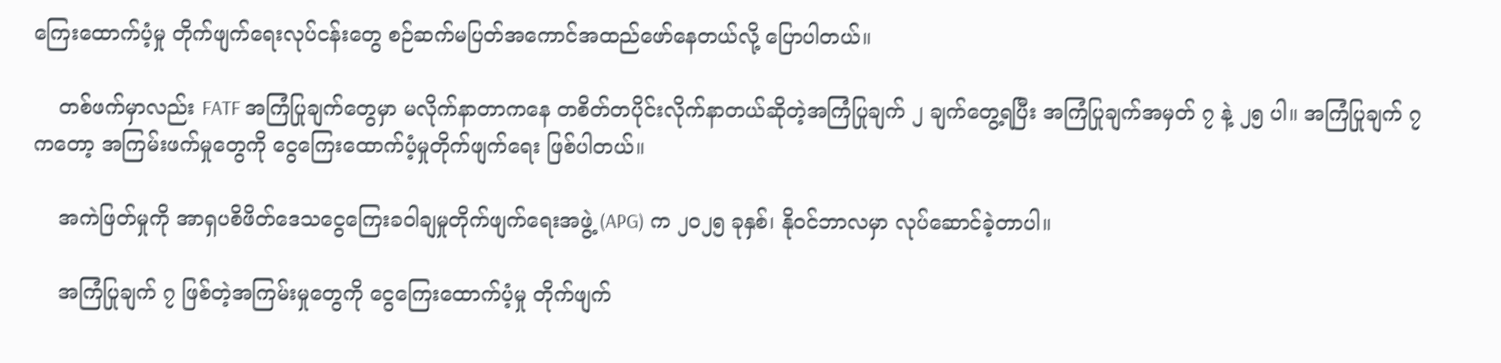ကြေးထောက်ပံ့မှု တိုက်ဖျက်ရေးလုပ်ငန်းတွေ စဉ်ဆက်မပြတ်အကောင်အထည်ဖော်နေတယ်လို့ ပြောပါတယ်။

    တစ်ဖက်မှာလည်း FATF အကြံပြုချက်တွေမှာ မလိုက်နာတာကနေ တစိတ်တပိုင်းလိုက်နာတယ်ဆိုတဲ့အကြံပြုချက် ၂ ချက်တွေ့ရပြီး အကြံပြုချက်အမှတ် ၇ နဲ့ ၂၅ ပါ။ အကြံပြုချက် ၇ ကတော့ အကြမ်းဖက်မှုတွေကို ငွေကြေးထောက်ပံ့မှုတိုက်ဖျက်ရေး ဖြစ်ပါတယ်။

    အကဲဖြတ်မှုကို အာရှပစိဖိတ်ဒေသငွေကြေးခဝါချမှုတိုက်ဖျက်ရေးအဖွဲ့ (APG) က ၂၀၂၅ ခုနှစ်၊ နိုဝင်ဘာလမှာ လုပ်ဆောင်ခဲ့တာပါ။

    အကြံပြုချက် ၇ ဖြစ်တဲ့အကြမ်းမှုတွေကို ငွေကြေးထောက်ပံ့မှု တိုက်ဖျက်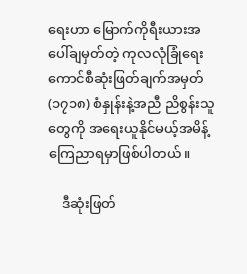ရေးဟာ မြောက်ကိုရီးယားအပေါ်ချမှတ်တဲ့ ကုလလုံခြုံရေးကောင်စီဆုံးဖြတ်ချက်အမှတ် (၁၇၁၈) စံနှုန်းနဲ့အညီ ညိစွန်းသူတွေကို ‌အရေးယူနိုင်မယ့်အမိန့် ကြေညာရမှာဖြစ်ပါတယ်။

    ဒီဆုံးဖြတ်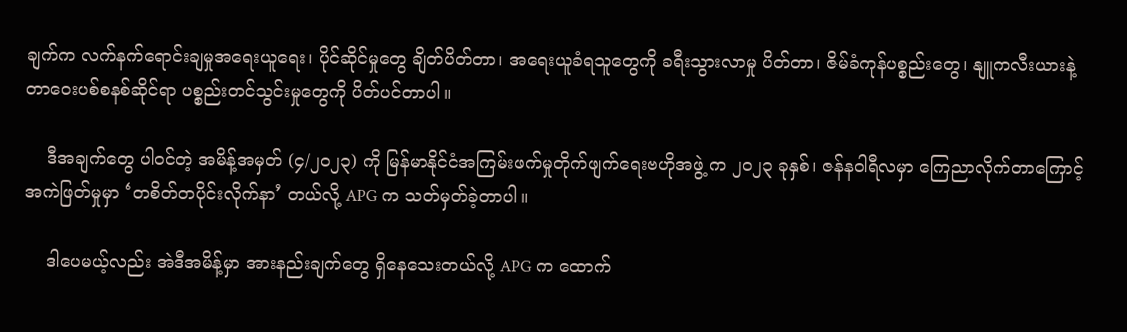ချက်က‌ လက်နက်ရောင်းချမှုအရေးယူရေး၊ ပိုင်ဆိုင်မှုတွေ ချိတ်ပိတ်တာ၊ အရေးယူခံရသူတွေကို ခရီးသွားလာမှု ပိတ်တာ၊ ဇိမ်ခံကုန်ပစ္စည်းတွေ၊ နျူကလီးယားနဲ့ တာဝေးပစ်စနစ်ဆိုင်ရာ ပစ္စည်းတင်သွင်းမှုတွေကို ပိတ်ပင်တာပါ။

    ဒီအချက်တွေ ပါဝင်တဲ့ အမိန့်အမှတ် (၄/၂၀၂၃) ကို မြန်မာနိုင်ငံအကြမ်းဖက်မှုတိုက်ဖျက်ရေးဗဟိုအဖွဲ့ က ၂၀၂၃ ခုနှစ်၊ ဇန်နဝါရီလမှာ ကြေညာလိုက်တာကြောင့် အကဲဖြတ်မှုမှာ ‘တစိတ်တပိုင်းလိုက်နာ’ တယ်လို့ APG က သတ်မှတ်ခဲ့တာပါ။

    ဒါပေမယ့်လည်း အဲဒီအမိန့်မှာ အားနည်းချက်တွေ ရှိနေသေးတယ်လို့ APG က ထောက်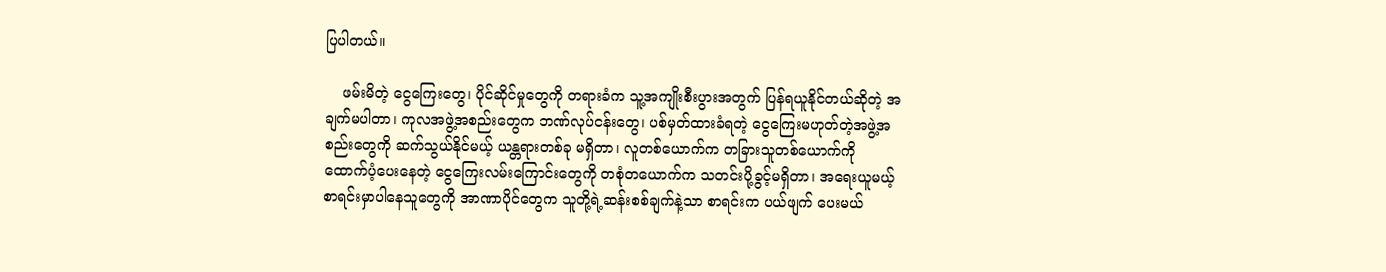ပြပါတယ်။

    ဖမ်းမိတဲ့ ငွေကြေးတွေ၊ ပိုင်ဆိုင်မှုတွေကို တရားခံက သူ့အကျိုးစီးပွားအတွက် ပြန်ရယူနိုင်တယ်ဆိုတဲ့ အချက်မပါတာ၊ ကုလအဖွဲ့အစည်းတွေက ဘဏ်လုပ်ငန်းတွေ၊ ပစ်မှတ်ထားခံရတဲ့ ငွေကြေးမဟုတ်တဲ့အဖွဲ့အစည်းတွေကို ဆက်သွယ်နိုင်မယ့် ယန္တရားတစ်ခု မရှိတာ၊ လူတစ်ယောက်က တခြားသူတစ်ယောက်ကို ထောက်ပံ့ပေးနေတဲ့ ငွေကြေးလမ်းကြောင်းတွေကို တစုံတယောက်က သတင်းပို့ခွင့်မရှိတာ၊ အရေးယူမယ့်စာရင်းမှာပါနေသူတွေကို အာဏာပိုင်တွေက သူတို့ရဲ့ဆန်းစစ်ချက်နဲ့သာ စာရင်းက ပယ်ဖျက် ပေးမယ်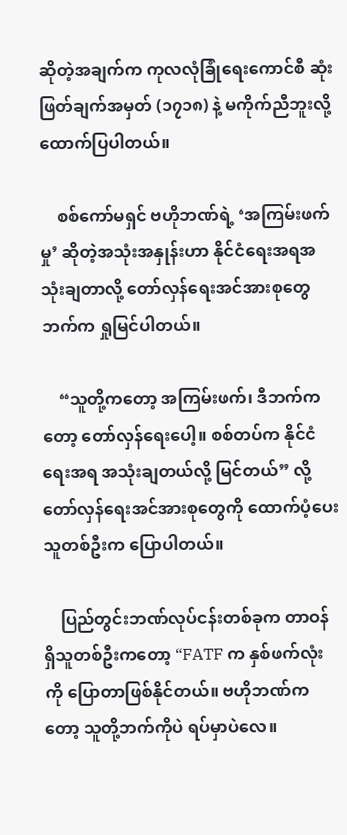ဆိုတဲ့အချက်က ကုလလုံခြုံရေးကောင်စီ ဆုံးဖြတ်ချက်အမှတ် (၁၇၁၈) နဲ့ မကိုက်ညီဘူးလို့ ထောက်ပြပါတယ်။

    စစ်ကော်မရှင် ဗဟိုဘဏ်ရဲ့ ‘အကြမ်းဖက်မှု’ ဆိုတဲ့အသုံးအနှုန်းဟာ နိုင်ငံရေးအရအသုံးချတာလို့ တော်လှန်ရေးအင်အားစုတွေဘက်က ရှုမြင်ပါတယ်။

    “သူတို့ကတော့ အကြမ်းဖက်၊ ဒီဘက်ကတော့ တော်လှန်ရေးပေါ့။ စစ်တပ်က နိုင်ငံရေးအရ အသုံးချတယ်လို့ မြင်တယ်” လို့ တော်လှန်ရေးအင်အားစုတွေကို ထောက်ပံ့ပေးသူတစ်ဦးက ပြောပါတယ်။

    ပြည်တွင်းဘဏ်လုပ်ငန်းတစ်ခုက တာဝန်ရှိသူတစ်ဦးကတော့ “FATF က နှစ်ဖက်လုံးကို ပြောတာဖြစ်နိုင်တယ်။ ဗဟိုဘဏ်ကတော့ သူတို့ဘက်ကိုပဲ ရပ်မှာပဲလေ။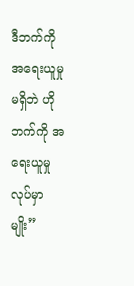ဒီဘက်ကို အရေးယူမှုမရှိဘဲ ဟိုဘက်ကို အရေးယူမှုလုပ်မှာမျိုး”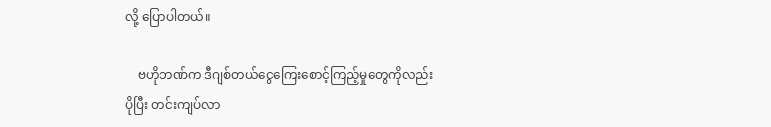လို့ ပြောပါတယ်။

    ဗဟိုဘဏ်က ဒီဂျစ်တယ်ငွေကြေးစောင့်ကြည့်မှုတွေကိုလည်း ပိုပြီး တင်းကျပ်လာ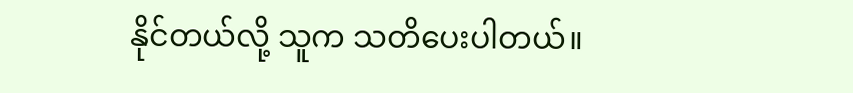နိုင်တယ်လို့ သူက သတိပေးပါတယ်။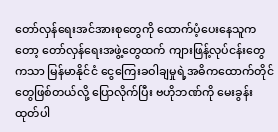တော်လှန်ရေးအင်အားစုတွေကို ထောက်ပံ့ပေးနေသူကတော့ တော်လှန်ရေးအဖွဲ့တွေထက် ကျားဖြန့်လုပ်ငန်းတွေကသာ မြန်မာနိုင်ငံ ငွေကြေးခဝါချမှုရဲ့အဓိကထောက်တိုင်တွေဖြစ်တယ်လို့ ပြောလိုက်ပြီး ဗဟိုဘဏ်ကို မေးခွန်းထုတ်ပါ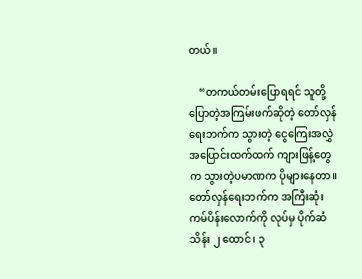တယ်။

    “တကယ်တမ်းပြောရရင် သူတို့ပြောတဲ့အကြမ်းဖက်ဆိုတဲ့ တော်လှန်ရေးဘက်က သွားတဲ့ ငွေကြေးအလွှဲအပြောင်းထက်ထက် ကျားဖြန့်တွေက သွားတဲ့ပမာဏက ပိုများနေတာ။ တော်လှန်ရေးဘက်က အကြီးဆုံး ကမ်ပိန်းလောက်ကို လုပ်မှ ပိုက်ဆံ သိန်း ၂‌ ထောင်၊ ၃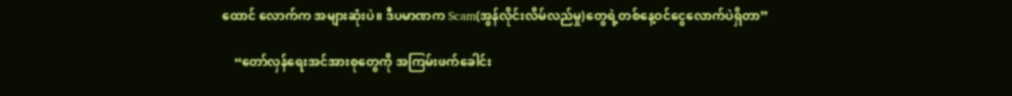ထောင် လောက်က အများဆုံးပဲ။ ဒီပမာဏက Scam(အွန်လိုင်းလိမ်လည်မှု)တွေရဲ့တစ်နေ့ဝင်ငွေလောက်ပဲရှိတာ”

    “တော်လှန်ရေးအင်အားစုတွေကို အကြမ်းဖက်ခေါင်း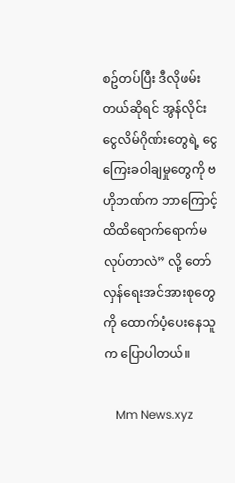စဥ်တပ်ပြီး ဒီလိုဖမ်းတယ်ဆိုရင် အွန်လိုင်းငွေလိမ်ဂိုဏ်းတွေရဲ့ ငွေကြေးခဝါချမှုတွေကို ဗဟိုဘဏ်က ဘာကြောင့် ထိထိရောက်ရောက်မလုပ်တာလဲ” လို့ တော်လှန်ရေးအင်အားစုတွေကို ထောက်ပံ့ပေးနေသူက ပြောပါတယ်။

    Mm News.xyz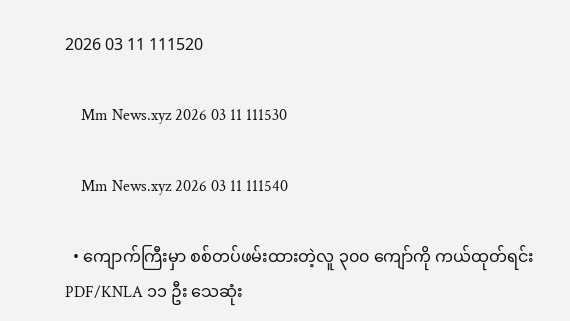2026 03 11 111520

    Mm News.xyz 2026 03 11 111530

    Mm News.xyz 2026 03 11 111540

  • ကျောက်ကြီးမှာ စစ်တပ်ဖမ်းထားတဲ့လူ ၃၀၀ ကျော်ကို ကယ်ထုတ်ရင်း PDF/KNLA ၁၁ ဦး သေဆုံး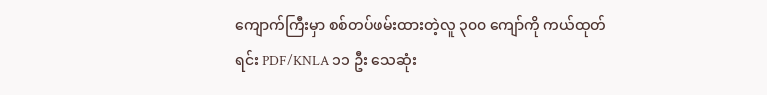ကျောက်ကြီးမှာ စစ်တပ်ဖမ်းထားတဲ့လူ ၃၀၀ ကျော်ကို ကယ်ထုတ်ရင်း PDF/KNLA ၁၁ ဦး သေဆုံး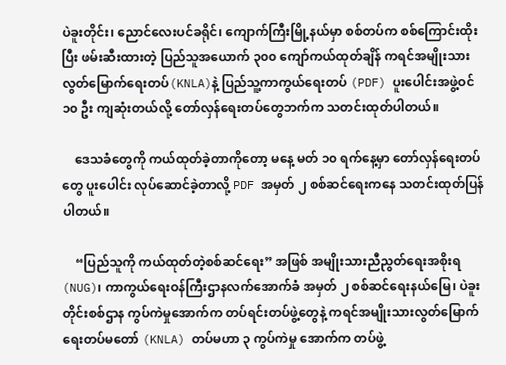ပဲခူးတိုင်း၊ ညောင်လေးပင်ခရိုင်၊ ကျောက်ကြီးမြို့နယ်မှာ စစ်တပ်က စစ်ကြောင်းထိုးပြီး ဖမ်းဆီးထားတဲ့ ပြည်သူအယောက် ၃၀၀ ကျော်ကယ်ထုတ်ချိန် ကရင်အမျိုးသားလွတ်မြောက်ရေးတပ်(KNLA)နဲ့ ပြည်သူ့ကာကွယ်ရေးတပ် (PDF) ပူးပေါင်းအဖွဲ့ဝင် ၁၀ ဦး ကျဆုံးတယ်လို့ တော်လှန်ရေးတပ်တွေဘက်က သတင်းထုတ်ပါတယ်။

    ဒေသခံတွေကို ကယ်ထုတ်ခဲ့တာကိုတော့ မနေ့ မတ် ၁၀ ရက်နေ့မှာ တော်လှန်‌ရေးတပ်တွေ ပူးပေါင်း လုပ်ဆောင်ခဲ့တာလို့ PDF အမှတ် ၂ စစ်ဆင်ရေးကနေ သတင်းထုတ်ပြန်ပါတယ်။

    “ပြည်သူကို ကယ်ထုတ်တဲ့စစ်ဆင်ရေး” အဖြစ် အမျိုးသားညီညွတ်ရေးအစိုးရ(NUG)၊ ကာကွယ်ရေးဝန်ကြီးဌာနလက်အောက်ခံ အမှတ် ၂ စစ်ဆင်ရေးနယ်မြေ၊ ပဲခူးတိုင်းစစ်ဌာန ကွပ်ကဲမှုအောက်က တပ်ရင်းတပ်ဖွဲ့တွေနဲ့ ကရင်အမျိုးသားလွတ်မြောက်ရေးတပ်မတော် (KNLA) တပ်မဟာ ၃ ကွပ်ကဲမှု အောက်က တပ်ဖွဲ့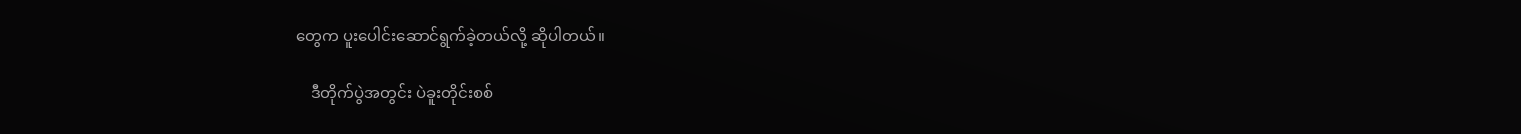တွေက ပူးပေါင်းဆောင်ရွက်ခဲ့တယ်လို့ ဆိုပါတယ်။

    ဒီတိုက်ပွဲအတွင်း ပဲခူးတိုင်းစစ်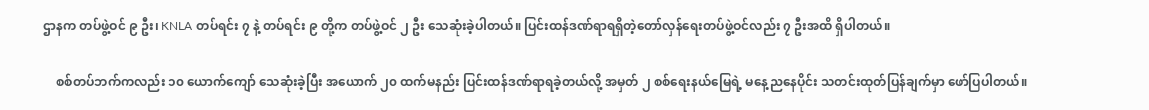ဌာနက တပ်ဖွဲ့ဝင် ၉ ဦး၊ KNLA တပ်ရင်း ၇ နဲ့ တပ်ရင်း ၉ တို့က တပ်ဖွဲ့ဝင် ၂ ဦး သေဆုံးခဲ့ပါတယ်။ ပြင်းထန်ဒဏ်ရာရရှိတဲ့တော်လှန်ရေးတပ်ဖွဲ့ဝင်လည်း ၇ ဦးအထိ ရှိပါတယ်။

    စစ်တပ်ဘက်ကလည်း ၁၀ ယောက်ကျော် သေဆုံးခဲ့ပြီး အယောက် ၂၀ ထက်မနည်း ပြင်းထန်ဒဏ်ရာရခဲ့တယ်လို့ အမှတ် ၂ စစ်ရေးနယ်မြေရဲ့ မနေ့ညနေပိုင်း သတင်းထုတ်ပြန်ချက်မှာ ဖော်ပြပါတယ်။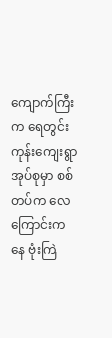ကျောက်ကြီးက ရေတွင်းကုန်းကျေးရွာအုပ်စုမှာ စစ်တပ်က လေကြောင်းကနေ ဗုံးကြဲ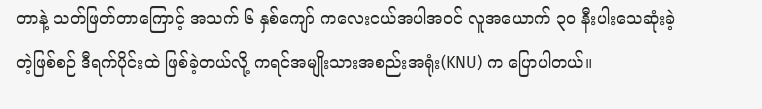တာနဲ့ သတ်ဖြတ်တာကြောင့် အသက် ၆ နှစ်ကျော် ကလေးငယ်အပါအဝင် လူအယောက် ၃၀ နီးပါးသေဆုံးခဲ့တဲ့ဖြစ်စဉ် ဒီရက်ပိုင်းထဲ ဖြစ်ခဲ့တယ်လို့ ကရင်အမျိုးသားအစည်းအရုံး(KNU) က ပြောပါတယ်။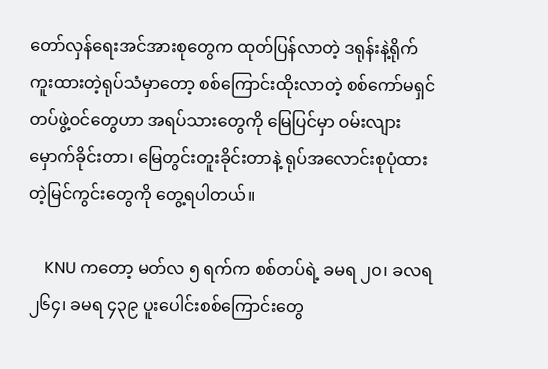တော်လှန်ရေးအင်အားစုတွေက ထုတ်ပြန်လာတဲ့ ဒရုန်းနဲ့ရိုက်ကူးထားတဲ့ရုပ်သံမှာတော့ စစ်ကြောင်းထိုးလာတဲ့ စစ်ကော်မရှင်တပ်ဖွဲ့ဝင်တွေဟာ အရပ်သားတွေကို မြေပြင်မှာ ဝမ်းလျား မှောက်ခိုင်းတာ၊ မြေတွင်းတူးခိုင်းတာနဲ့ ရုပ်အလောင်းစုပုံထားတဲ့မြင်ကွင်းတွေကို တွေ့ရပါတယ်။

    KNU ကတော့ မတ်လ ၅ ရက်က စစ်တပ်ရဲ့ ခမရ ၂၀၊ ခလရ ၂၆၄၊ ခမရ ၄၃၉ ပူးပေါင်းစစ်ကြောင်းတွေ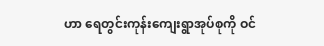ဟာ ရေတွင်းကုန်းကျေးရွာအုပ်စုကို ဝင်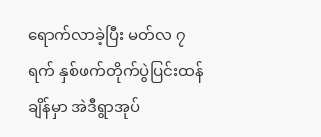ရောက်လာခဲ့ပြီး မတ်လ ၇ ရက် နှစ်ဖက်တိုက်ပွဲပြင်းထန်ချိန်မှာ အဲဒီရွာအုပ်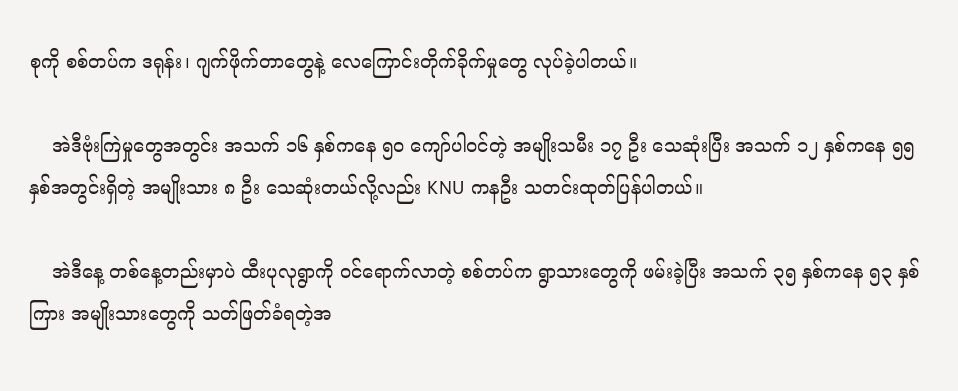စုကို စစ်တပ်က ဒရုန်း၊ ဂျက်ဖိုက်တာတွေနဲ့ လေကြောင်းတိုက်ခိုက်မှုတွေ လုပ်ခဲ့ပါတယ်။

    အဲဒီဗုံးကြဲမှုတွေအတွင်း အသက် ၁၆ နှစ်ကနေ ၅၀ ကျော်ပါဝင်တဲ့ အမျိုးသမီး ၁၇ ဦး သေဆုံးပြီး အသက် ၁၂ နှစ်ကနေ ၅၅ နှစ်အတွင်းရှိတဲ့ အမျိုးသား ၈ ဦး သေဆုံးတယ်လို့လည်း KNU ကနဦး သတင်းထုတ်ပြန်ပါတယ်။

    အဲဒီနေ့ တစ်နေ့တည်းမှာပဲ ထီးပုလုရွာကို ဝင်ရောက်လာတဲ့ စစ်တပ်က ရွာသားတွေကို ဖမ်းခဲ့ပြီး အသက် ၃၅ နှစ်ကနေ ၅၃ နှစ်ကြား အမျိုးသားတွေကို သတ်ဖြတ်ခံရတဲ့အ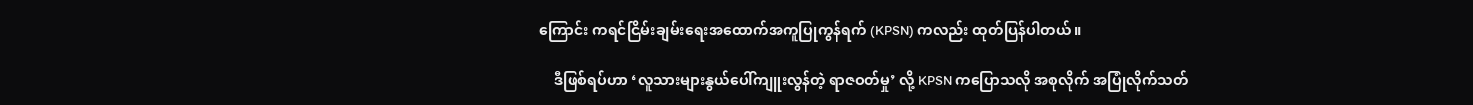ကြောင်း ကရင်ငြိမ်းချမ်းရေးအထောက်အကူပြုကွန်ရက် (KPSN) ကလည်း ထုတ်ပြန်ပါတယ်။

    ဒီဖြစ်ရပ်ဟာ ‘လူသားများနွယ်ပေါ်ကျူးလွန်တဲ့ ရာဇဝတ်မှု’ လို့ KPSN ကပြောသလို အစုလိုက် အပြုံလိုက်သတ်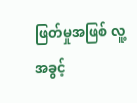ဖြတ်မှုအဖြစ် လူ့အခွင့်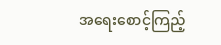အရေးစောင့်ကြည့်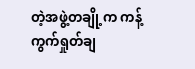တဲ့အဖွဲ့တချို့က ကန့်ကွက်ရှုတ်ချ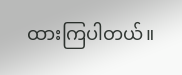ထားကြပါတယ်။